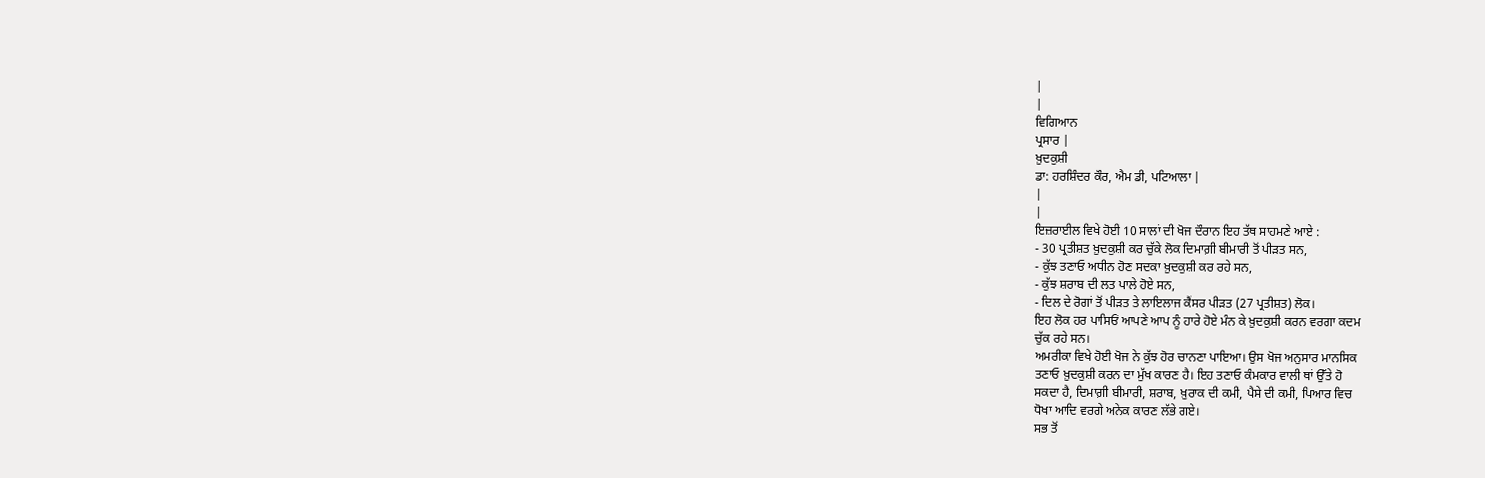|
|
ਵਿਗਿਆਨ
ਪ੍ਰਸਾਰ |
ਖ਼ੁਦਕੁਸ਼ੀ
ਡਾ: ਹਰਸ਼ਿੰਦਰ ਕੌਰ, ਐਮ ਡੀ, ਪਟਿਆਲਾ |
|
|
ਇਜ਼ਰਾਈਲ ਵਿਖੇ ਹੋਈ 10 ਸਾਲਾਂ ਦੀ ਖੋਜ ਦੌਰਾਨ ਇਹ ਤੱਥ ਸਾਹਮਣੇ ਆਏ :
- 30 ਪ੍ਰਤੀਸ਼ਤ ਖ਼ੁਦਕੁਸ਼ੀ ਕਰ ਚੁੱਕੇ ਲੋਕ ਦਿਮਾਗ਼ੀ ਬੀਮਾਰੀ ਤੋਂ ਪੀੜਤ ਸਨ,
- ਕੁੱਝ ਤਣਾਓ ਅਧੀਨ ਹੋਣ ਸਦਕਾ ਖ਼ੁਦਕੁਸ਼ੀ ਕਰ ਰਹੇ ਸਨ,
- ਕੁੱਝ ਸ਼ਰਾਬ ਦੀ ਲਤ ਪਾਲੇ ਹੋਏ ਸਨ,
- ਦਿਲ ਦੇ ਰੋਗਾਂ ਤੋਂ ਪੀੜਤ ਤੇ ਲਾਇਲਾਜ ਕੈਂਸਰ ਪੀੜਤ (27 ਪ੍ਰਤੀਸ਼ਤ) ਲੋਕ।
ਇਹ ਲੋਕ ਹਰ ਪਾਸਿਓਂ ਆਪਣੇ ਆਪ ਨੂੰ ਹਾਰੇ ਹੋਏ ਮੰਨ ਕੇ ਖ਼ੁਦਕੁਸ਼ੀ ਕਰਨ ਵਰਗਾ ਕਦਮ
ਚੁੱਕ ਰਹੇ ਸਨ।
ਅਮਰੀਕਾ ਵਿਖੇ ਹੋਈ ਖੋਜ ਨੇ ਕੁੱਝ ਹੋਰ ਚਾਨਣਾ ਪਾਇਆ। ਉਸ ਖੋਜ ਅਨੁਸਾਰ ਮਾਨਸਿਕ
ਤਣਾਓ ਖ਼ੁਦਕੁਸ਼ੀ ਕਰਨ ਦਾ ਮੁੱਖ ਕਾਰਣ ਹੈ। ਇਹ ਤਣਾਓ ਕੰਮਕਾਰ ਵਾਲੀ ਥਾਂ ਉੱਤੇ ਹੋ
ਸਕਦਾ ਹੈ, ਦਿਮਾਗ਼ੀ ਬੀਮਾਰੀ, ਸ਼ਰਾਬ, ਖ਼ੁਰਾਕ ਦੀ ਕਮੀ, ਪੈਸੇ ਦੀ ਕਮੀ, ਪਿਆਰ ਵਿਚ
ਧੋਖਾ ਆਦਿ ਵਰਗੇ ਅਨੇਕ ਕਾਰਣ ਲੱਭੇ ਗਏ।
ਸਭ ਤੋਂ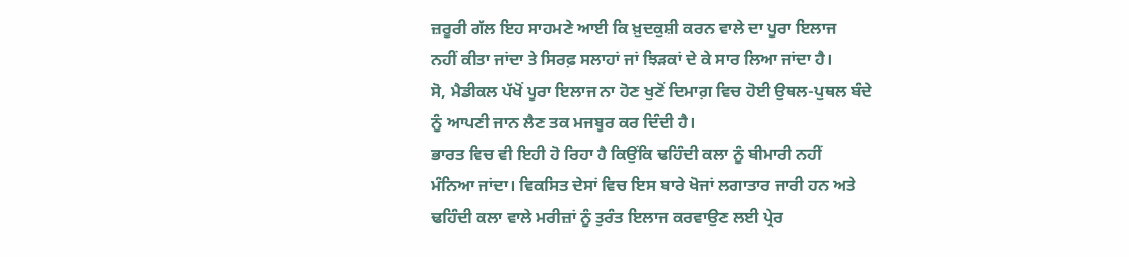ਜ਼ਰੂਰੀ ਗੱਲ ਇਹ ਸਾਹਮਣੇ ਆਈ ਕਿ ਖ਼ੁਦਕੁਸ਼ੀ ਕਰਨ ਵਾਲੇ ਦਾ ਪੂਰਾ ਇਲਾਜ
ਨਹੀਂ ਕੀਤਾ ਜਾਂਦਾ ਤੇ ਸਿਰਫ਼ ਸਲਾਹਾਂ ਜਾਂ ਝਿੜਕਾਂ ਦੇ ਕੇ ਸਾਰ ਲਿਆ ਜਾਂਦਾ ਹੈ।
ਸੋ, ਮੈਡੀਕਲ ਪੱਖੋਂ ਪੂਰਾ ਇਲਾਜ ਨਾ ਹੋਣ ਖੁਣੋਂ ਦਿਮਾਗ਼ ਵਿਚ ਹੋਈ ਉਥਲ-ਪੁਥਲ ਬੰਦੇ
ਨੂੰ ਆਪਣੀ ਜਾਨ ਲੈਣ ਤਕ ਮਜਬੂਰ ਕਰ ਦਿੰਦੀ ਹੈ।
ਭਾਰਤ ਵਿਚ ਵੀ ਇਹੀ ਹੋ ਰਿਹਾ ਹੈ ਕਿਉਂਕਿ ਢਹਿੰਦੀ ਕਲਾ ਨੂੰ ਬੀਮਾਰੀ ਨਹੀਂ
ਮੰਨਿਆ ਜਾਂਦਾ। ਵਿਕਸਿਤ ਦੇਸਾਂ ਵਿਚ ਇਸ ਬਾਰੇ ਖੋਜਾਂ ਲਗਾਤਾਰ ਜਾਰੀ ਹਨ ਅਤੇ
ਢਹਿੰਦੀ ਕਲਾ ਵਾਲੇ ਮਰੀਜ਼ਾਂ ਨੂੰ ਤੁਰੰਤ ਇਲਾਜ ਕਰਵਾਉਣ ਲਈ ਪ੍ਰੇਰ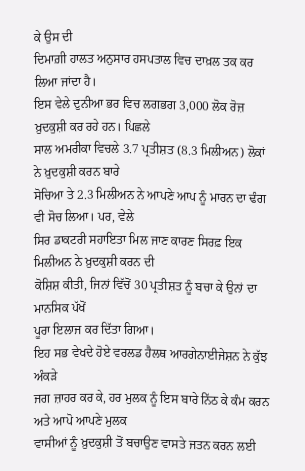ਕੇ ਉਸ ਦੀ
ਦਿਮਾਗ਼ੀ ਹਾਲਤ ਅਨੁਸਾਰ ਹਸਪਤਾਲ ਵਿਚ ਦਾਖ਼ਲ ਤਕ ਕਰ ਲਿਆ ਜਾਂਦਾ ਹੈ।
ਇਸ ਵੇਲੇ ਦੁਨੀਆ ਭਰ ਵਿਚ ਲਗਭਗ 3,000 ਲੋਕ ਰੋਜ਼ ਖ਼ੁਦਕੁਸ਼ੀ ਕਰ ਰਹੇ ਹਨ। ਪਿਛਲੇ
ਸਾਲ ਅਮਰੀਕਾ ਵਿਚਲੇ 3.7 ਪ੍ਰਤੀਸ਼ਤ (8.3 ਮਿਲੀਅਨ) ਲੋਕਾਂ ਨੇ ਖ਼ੁਦਕੁਸ਼ੀ ਕਰਨ ਬਾਰੇ
ਸੋਚਿਆ ਤੇ 2.3 ਮਿਲੀਅਨ ਨੇ ਆਪਣੇ ਆਪ ਨੂੰ ਮਾਰਨ ਦਾ ਢੰਗ ਵੀ ਸੋਚ ਲਿਆ। ਪਰ, ਵੇਲੇ
ਸਿਰ ਡਾਕਟਰੀ ਸਹਾਇਤਾ ਮਿਲ ਜਾਣ ਕਾਰਣ ਸਿਰਫ਼ ਇਕ ਮਿਲੀਅਨ ਨੇ ਖ਼ੁਦਕੁਸ਼ੀ ਕਰਨ ਦੀ
ਕੋਸ਼ਿਸ਼ ਕੀਤੀ, ਜਿਨਾਂ ਵਿੱਚੋਂ 30 ਪ੍ਰਤੀਸ਼ਤ ਨੂੰ ਬਚਾ ਕੇ ਉਨਾਂ ਦਾ ਮਾਨਸਿਕ ਪੱਖੋਂ
ਪੂਰਾ ਇਲਾਜ ਕਰ ਦਿੱਤਾ ਗਿਆ।
ਇਹ ਸਭ ਵੇਖਦੇ ਹੋਏ ਵਰਲਡ ਹੈਲਥ ਆਰਗੇਨਾਈਜੇਸ਼ਨ ਨੇ ਕੁੱਝ ਅੰਕੜੇ
ਜਗ ਜ਼ਾਹਰ ਕਰ ਕੇ, ਹਰ ਮੁਲਕ ਨੂੰ ਇਸ ਬਾਰੇ ਨਿੱਠ ਕੇ ਕੰਮ ਕਰਨ ਅਤੇ ਆਪੋ ਆਪਣੇ ਮੁਲਕ
ਵਾਸੀਆਂ ਨੂੰ ਖ਼ੁਦਕੁਸ਼ੀ ਤੋਂ ਬਚਾਉਣ ਵਾਸਤੇ ਜਤਨ ਕਰਨ ਲਈ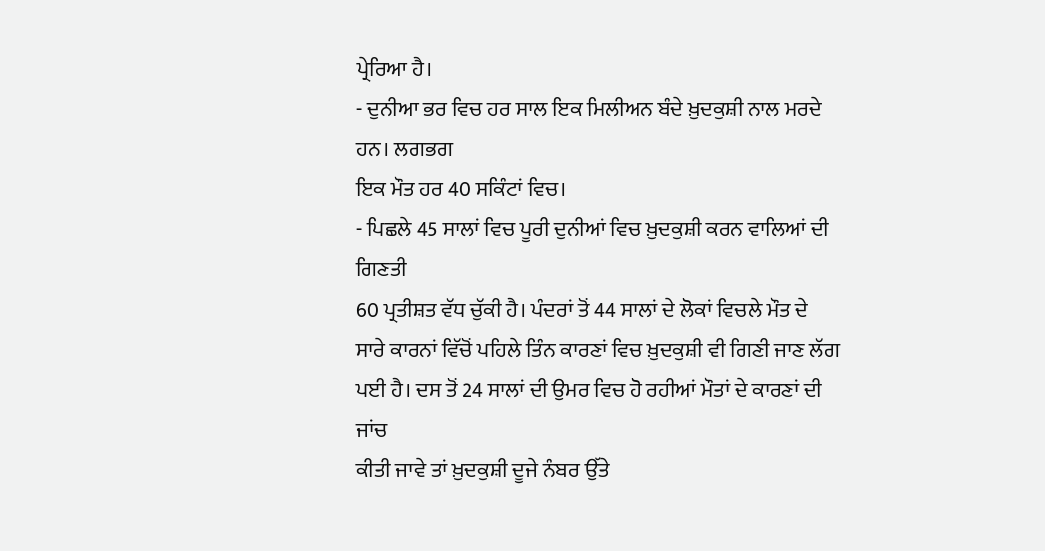ਪ੍ਰੇਰਿਆ ਹੈ।
- ਦੁਨੀਆ ਭਰ ਵਿਚ ਹਰ ਸਾਲ ਇਕ ਮਿਲੀਅਨ ਬੰਦੇ ਖ਼ੁਦਕੁਸ਼ੀ ਨਾਲ ਮਰਦੇ ਹਨ। ਲਗਭਗ
ਇਕ ਮੌਤ ਹਰ 40 ਸਕਿੰਟਾਂ ਵਿਚ।
- ਪਿਛਲੇ 45 ਸਾਲਾਂ ਵਿਚ ਪੂਰੀ ਦੁਨੀਆਂ ਵਿਚ ਖ਼ੁਦਕੁਸ਼ੀ ਕਰਨ ਵਾਲਿਆਂ ਦੀ ਗਿਣਤੀ
60 ਪ੍ਰਤੀਸ਼ਤ ਵੱਧ ਚੁੱਕੀ ਹੈ। ਪੰਦਰਾਂ ਤੋਂ 44 ਸਾਲਾਂ ਦੇ ਲੋਕਾਂ ਵਿਚਲੇ ਮੌਤ ਦੇ
ਸਾਰੇ ਕਾਰਨਾਂ ਵਿੱਚੋਂ ਪਹਿਲੇ ਤਿੰਨ ਕਾਰਣਾਂ ਵਿਚ ਖ਼ੁਦਕੁਸ਼ੀ ਵੀ ਗਿਣੀ ਜਾਣ ਲੱਗ
ਪਈ ਹੈ। ਦਸ ਤੋਂ 24 ਸਾਲਾਂ ਦੀ ਉਮਰ ਵਿਚ ਹੋ ਰਹੀਆਂ ਮੌਤਾਂ ਦੇ ਕਾਰਣਾਂ ਦੀ ਜਾਂਚ
ਕੀਤੀ ਜਾਵੇ ਤਾਂ ਖ਼ੁਦਕੁਸ਼ੀ ਦੂਜੇ ਨੰਬਰ ਉੱਤੇ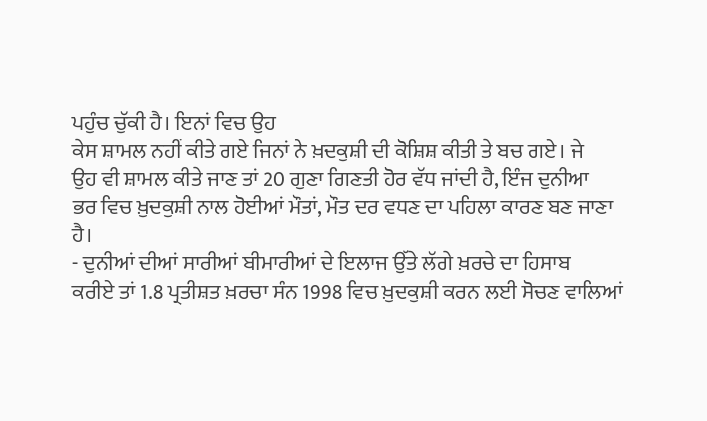ਪਹੁੰਚ ਚੁੱਕੀ ਹੈ। ਇਨਾਂ ਵਿਚ ਉਹ
ਕੇਸ ਸ਼ਾਮਲ ਨਹੀਂ ਕੀਤੇ ਗਏ ਜਿਨਾਂ ਨੇ ਖ਼ਦਕੁਸ਼ੀ ਦੀ ਕੋਸ਼ਿਸ਼ ਕੀਤੀ ਤੇ ਬਚ ਗਏ। ਜੇ
ਉਹ ਵੀ ਸ਼ਾਮਲ ਕੀਤੇ ਜਾਣ ਤਾਂ 20 ਗੁਣਾ ਗਿਣਤੀ ਹੋਰ ਵੱਧ ਜਾਂਦੀ ਹੈ, ਇੰਜ ਦੁਨੀਆ
ਭਰ ਵਿਚ ਖ਼ੁਦਕੁਸ਼ੀ ਨਾਲ ਹੋਈਆਂ ਮੌਤਾਂ, ਮੌਤ ਦਰ ਵਧਣ ਦਾ ਪਹਿਲਾ ਕਾਰਣ ਬਣ ਜਾਣਾ
ਹੈ।
- ਦੁਨੀਆਂ ਦੀਆਂ ਸਾਰੀਆਂ ਬੀਮਾਰੀਆਂ ਦੇ ਇਲਾਜ ਉੱਤੇ ਲੱਗੇ ਖ਼ਰਚੇ ਦਾ ਹਿਸਾਬ
ਕਰੀਏ ਤਾਂ 1.8 ਪ੍ਰਤੀਸ਼ਤ ਖ਼ਰਚਾ ਸੰਨ 1998 ਵਿਚ ਖ਼ੁਦਕੁਸ਼ੀ ਕਰਨ ਲਈ ਸੋਚਣ ਵਾਲਿਆਂ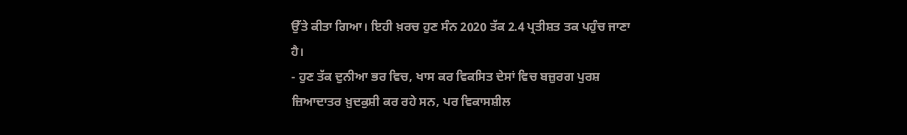ਉੱਤੇ ਕੀਤਾ ਗਿਆ। ਇਹੀ ਖ਼ਰਚ ਹੁਣ ਸੰਨ 2020 ਤੱਕ 2.4 ਪ੍ਰਤੀਸ਼ਤ ਤਕ ਪਹੁੰਚ ਜਾਣਾ
ਹੈ।
- ਹੁਣ ਤੱਕ ਦੁਨੀਆ ਭਰ ਵਿਚ, ਖਾਸ ਕਰ ਵਿਕਸਿਤ ਦੇਸਾਂ ਵਿਚ ਬਜ਼ੁਰਗ ਪੁਰਸ਼
ਜ਼ਿਆਦਾਤਰ ਖ਼ੁਦਕੁਸ਼ੀ ਕਰ ਰਹੇ ਸਨ, ਪਰ ਵਿਕਾਸਸ਼ੀਲ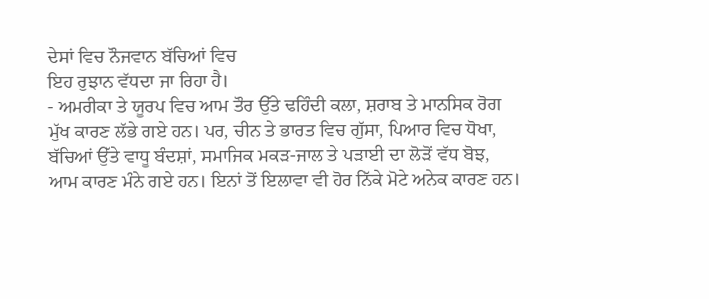ਦੇਸਾਂ ਵਿਚ ਨੌਜਵਾਨ ਬੱਚਿਆਂ ਵਿਚ
ਇਹ ਰੁਝਾਨ ਵੱਧਦਾ ਜਾ ਰਿਹਾ ਹੈ।
- ਅਮਰੀਕਾ ਤੇ ਯੂਰਪ ਵਿਚ ਆਮ ਤੌਰ ਉੱਤੇ ਢਹਿੰਦੀ ਕਲਾ, ਸ਼ਰਾਬ ਤੇ ਮਾਨਸਿਕ ਰੋਗ
ਮੁੱਖ ਕਾਰਣ ਲੱਭੇ ਗਏ ਹਨ। ਪਰ, ਚੀਨ ਤੇ ਭਾਰਤ ਵਿਚ ਗੁੱਸਾ, ਪਿਆਰ ਵਿਚ ਧੋਖਾ,
ਬੱਚਿਆਂ ਉੱਤੇ ਵਾਧੂ ਬੰਦਸ਼ਾਂ, ਸਮਾਜਿਕ ਮਕੜ-ਜਾਲ ਤੇ ਪੜਾਈ ਦਾ ਲੋੜੋਂ ਵੱਧ ਬੋਝ,
ਆਮ ਕਾਰਣ ਮੰਨੇ ਗਏ ਹਨ। ਇਨਾਂ ਤੋਂ ਇਲਾਵਾ ਵੀ ਹੋਰ ਨਿੱਕੇ ਮੋਟੇ ਅਨੇਕ ਕਾਰਣ ਹਨ।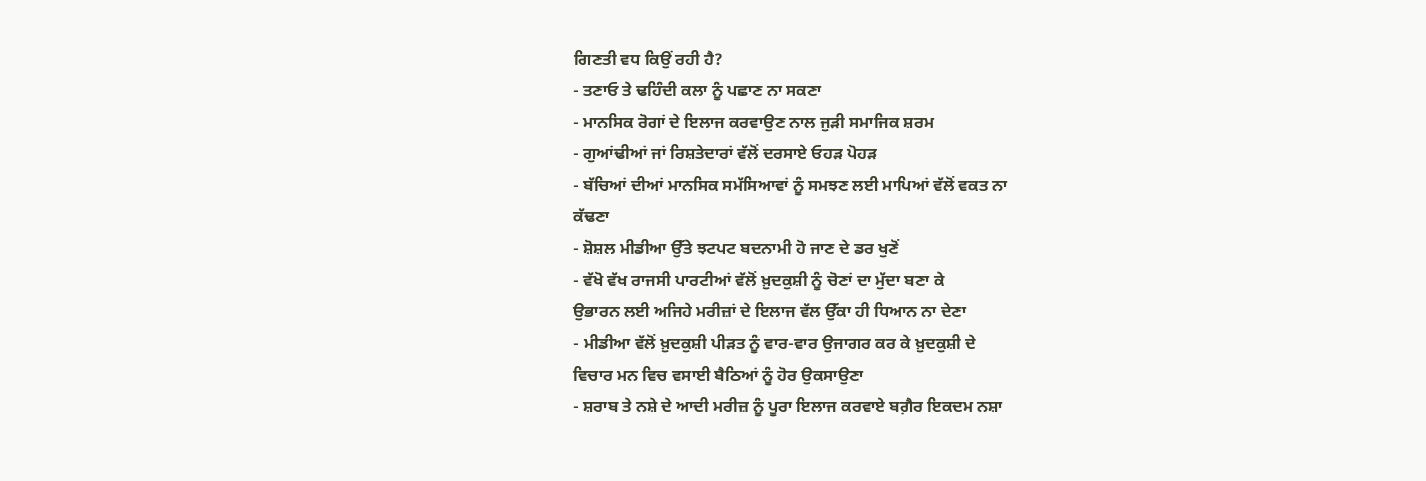ਗਿਣਤੀ ਵਧ ਕਿਉਂ ਰਹੀ ਹੈ?
- ਤਣਾਓ ਤੇ ਢਹਿੰਦੀ ਕਲਾ ਨੂੰ ਪਛਾਣ ਨਾ ਸਕਣਾ
- ਮਾਨਸਿਕ ਰੋਗਾਂ ਦੇ ਇਲਾਜ ਕਰਵਾਉਣ ਨਾਲ ਜੁੜੀ ਸਮਾਜਿਕ ਸ਼ਰਮ
- ਗੁਆਂਢੀਆਂ ਜਾਂ ਰਿਸ਼ਤੇਦਾਰਾਂ ਵੱਲੋਂ ਦਰਸਾਏ ਓਹੜ ਪੋਹੜ
- ਬੱਚਿਆਂ ਦੀਆਂ ਮਾਨਸਿਕ ਸਮੱਸਿਆਵਾਂ ਨੂੰ ਸਮਝਣ ਲਈ ਮਾਪਿਆਂ ਵੱਲੋਂ ਵਕਤ ਨਾ
ਕੱਢਣਾ
- ਸ਼ੋਸ਼ਲ ਮੀਡੀਆ ਉੱਤੇ ਝਟਪਟ ਬਦਨਾਮੀ ਹੋ ਜਾਣ ਦੇ ਡਰ ਖੁਣੋਂ
- ਵੱਖੋ ਵੱਖ ਰਾਜਸੀ ਪਾਰਟੀਆਂ ਵੱਲੋਂ ਖ਼ੁਦਕੁਸ਼ੀ ਨੂੰ ਚੋਣਾਂ ਦਾ ਮੁੱਦਾ ਬਣਾ ਕੇ
ਉਭਾਰਨ ਲਈ ਅਜਿਹੇ ਮਰੀਜ਼ਾਂ ਦੇ ਇਲਾਜ ਵੱਲ ਉੱਕਾ ਹੀ ਧਿਆਨ ਨਾ ਦੇਣਾ
- ਮੀਡੀਆ ਵੱਲੋਂ ਖ਼ੁਦਕੁਸ਼ੀ ਪੀੜਤ ਨੂੰ ਵਾਰ-ਵਾਰ ਉਜਾਗਰ ਕਰ ਕੇ ਖ਼ੁਦਕੁਸ਼ੀ ਦੇ
ਵਿਚਾਰ ਮਨ ਵਿਚ ਵਸਾਈ ਬੈਠਿਆਂ ਨੂੰ ਹੋਰ ਉਕਸਾਉਣਾ
- ਸ਼ਰਾਬ ਤੇ ਨਸ਼ੇ ਦੇ ਆਦੀ ਮਰੀਜ਼ ਨੂੰ ਪੂਰਾ ਇਲਾਜ ਕਰਵਾਏ ਬਗ਼ੈਰ ਇਕਦਮ ਨਸ਼ਾ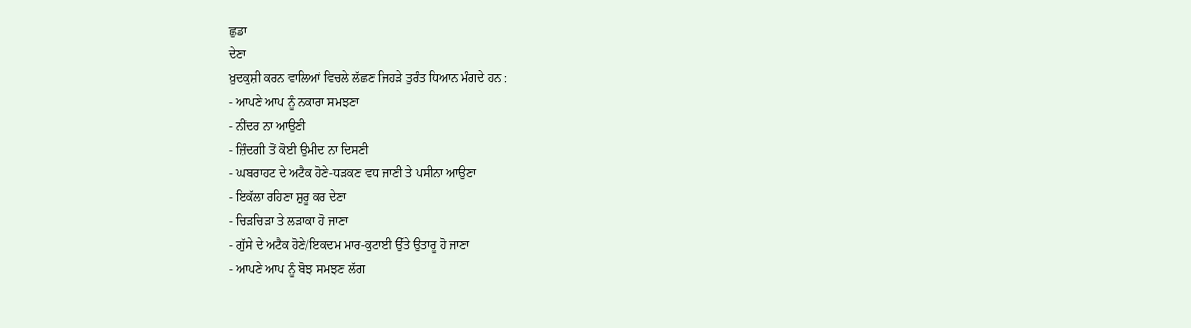ਛੁਡਾ
ਦੇਣਾ
ਖ਼ੁਦਕੁਸ਼ੀ ਕਰਨ ਵਾਲਿਆਂ ਵਿਚਲੇ ਲੱਛਣ ਜਿਹੜੇ ਤੁਰੰਤ ਧਿਆਨ ਮੰਗਦੇ ਹਨ :
- ਆਪਣੇ ਆਪ ਨੂੰ ਨਕਾਰਾ ਸਮਝਣਾ
- ਨੀਂਦਰ ਨਾ ਆਉਣੀ
- ਜ਼ਿੰਦਗੀ ਤੋਂ ਕੋਈ ਉਮੀਦ ਨਾ ਦਿਸਣੀ
- ਘਬਰਾਹਟ ਦੇ ਅਟੈਕ ਹੋਣੇ-ਧੜਕਣ ਵਧ ਜਾਣੀ ਤੇ ਪਸੀਨਾ ਆਉਣਾ
- ਇਕੱਲਾ ਰਹਿਣਾ ਸ਼ੁਰੂ ਕਰ ਦੇਣਾ
- ਚਿੜਚਿੜਾ ਤੇ ਲੜਾਕਾ ਹੋ ਜਾਣਾ
- ਗੁੱਸੇ ਦੇ ਅਟੈਕ ਹੋਣੇ/ਇਕਦਮ ਮਾਰ-ਕੁਟਾਈ ਉੱਤੇ ਉਤਾਰੂ ਹੋ ਜਾਣਾ
- ਆਪਣੇ ਆਪ ਨੂੰ ਬੋਝ ਸਮਝਣ ਲੱਗ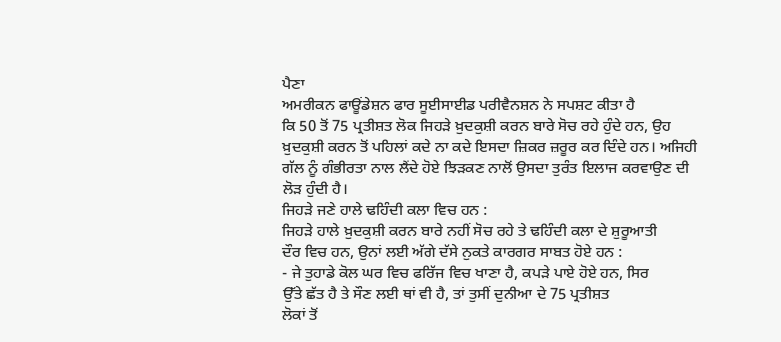ਪੈਣਾ
ਅਮਰੀਕਨ ਫਾਊਂਡੇਸ਼ਨ ਫਾਰ ਸੂਈਸਾਈਡ ਪਰੀਵੈਨਸ਼ਨ ਨੇ ਸਪਸ਼ਟ ਕੀਤਾ ਹੈ
ਕਿ 50 ਤੋਂ 75 ਪ੍ਰਤੀਸ਼ਤ ਲੋਕ ਜਿਹੜੇ ਖ਼ੁਦਕੁਸ਼ੀ ਕਰਨ ਬਾਰੇ ਸੋਚ ਰਹੇ ਹੁੰਦੇ ਹਨ, ਉਹ
ਖ਼ੁਦਕੁਸ਼ੀ ਕਰਨ ਤੋਂ ਪਹਿਲਾਂ ਕਦੇ ਨਾ ਕਦੇ ਇਸਦਾ ਜ਼ਿਕਰ ਜ਼ਰੂਰ ਕਰ ਦਿੰਦੇ ਹਨ। ਅਜਿਹੀ
ਗੱਲ ਨੂੰ ਗੰਭੀਰਤਾ ਨਾਲ ਲੈਂਦੇ ਹੋਏ ਝਿੜਕਣ ਨਾਲੋਂ ਉਸਦਾ ਤੁਰੰਤ ਇਲਾਜ ਕਰਵਾਉਣ ਦੀ
ਲੋੜ ਹੁੰਦੀ ਹੈ।
ਜਿਹੜੇ ਜਣੇ ਹਾਲੇ ਢਹਿੰਦੀ ਕਲਾ ਵਿਚ ਹਨ :
ਜਿਹੜੇ ਹਾਲੇ ਖ਼ੁਦਕੁਸ਼ੀ ਕਰਨ ਬਾਰੇ ਨਹੀਂ ਸੋਚ ਰਹੇ ਤੇ ਢਹਿੰਦੀ ਕਲਾ ਦੇ ਸ਼ੁਰੂਆਤੀ
ਦੌਰ ਵਿਚ ਹਨ, ਉਨਾਂ ਲਈ ਅੱਗੇ ਦੱਸੇ ਨੁਕਤੇ ਕਾਰਗਰ ਸਾਬਤ ਹੋਏ ਹਨ :
- ਜੇ ਤੁਹਾਡੇ ਕੋਲ ਘਰ ਵਿਚ ਫਰਿੱਜ ਵਿਚ ਖਾਣਾ ਹੈ, ਕਪੜੇ ਪਾਏ ਹੋਏ ਹਨ, ਸਿਰ
ਉੱਤੇ ਛੱਤ ਹੈ ਤੇ ਸੌਣ ਲਈ ਥਾਂ ਵੀ ਹੈ, ਤਾਂ ਤੁਸੀਂ ਦੁਨੀਆ ਦੇ 75 ਪ੍ਰਤੀਸ਼ਤ
ਲੋਕਾਂ ਤੋਂ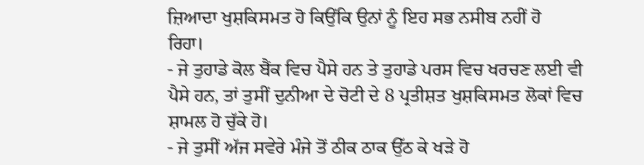ਜ਼ਿਆਦਾ ਖੁਸ਼ਕਿਸਮਤ ਹੋ ਕਿਉਂਕਿ ਉਨਾਂ ਨੂੰ ਇਹ ਸਭ ਨਸੀਬ ਨਹੀਂ ਹੋ
ਰਿਹਾ।
- ਜੇ ਤੁਹਾਡੇ ਕੋਲ ਬੈਂਕ ਵਿਚ ਪੈਸੇ ਹਨ ਤੇ ਤੁਹਾਡੇ ਪਰਸ ਵਿਚ ਖਰਚਣ ਲਈ ਵੀ
ਪੈਸੇ ਹਨ, ਤਾਂ ਤੁਸੀਂ ਦੁਨੀਆ ਦੇ ਚੋਟੀ ਦੇ 8 ਪ੍ਰਤੀਸ਼ਤ ਖੁਸ਼ਕਿਸਮਤ ਲੋਕਾਂ ਵਿਚ
ਸ਼ਾਮਲ ਹੋ ਚੁੱਕੇ ਹੋ।
- ਜੇ ਤੁਸੀਂ ਅੱਜ ਸਵੇਰੇ ਮੰਜੇ ਤੋਂ ਠੀਕ ਠਾਕ ਉੱਠ ਕੇ ਖੜੇ ਹੋ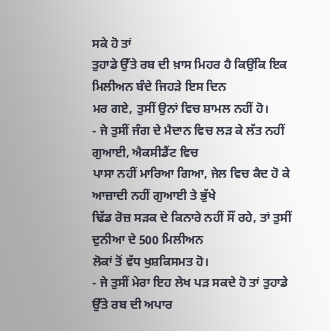ਸਕੇ ਹੋ ਤਾਂ
ਤੁਹਾਡੇ ਉੱਤੇ ਰਬ ਦੀ ਖ਼ਾਸ ਮਿਹਰ ਹੈ ਕਿਉਂਕਿ ਇਕ ਮਿਲੀਅਨ ਬੰਦੇ ਜਿਹੜੇ ਇਸ ਦਿਨ
ਮਰ ਗਏ, ਤੁਸੀਂ ਉਨਾਂ ਵਿਚ ਸ਼ਾਮਲ ਨਹੀਂ ਹੋ।
- ਜੇ ਤੁਸੀਂ ਜੰਗ ਦੇ ਮੈਦਾਨ ਵਿਚ ਲੜ ਕੇ ਲੱਤ ਨਹੀਂ ਗੁਆਈ, ਐਕਸੀਡੈਂਟ ਵਿਚ
ਪਾਸਾ ਨਹੀਂ ਮਾਰਿਆ ਗਿਆ, ਜੇਲ ਵਿਚ ਕੈਦ ਹੋ ਕੇ ਆਜ਼ਾਦੀ ਨਹੀਂ ਗੁਆਈ ਤੇ ਭੁੱਖੇ
ਢਿੱਡ ਰੋਜ਼ ਸੜਕ ਦੇ ਕਿਨਾਰੇ ਨਹੀਂ ਸੌਂ ਰਹੇ, ਤਾਂ ਤੁਸੀਂ ਦੁਨੀਆ ਦੇ 500 ਮਿਲੀਅਨ
ਲੋਕਾਂ ਤੋਂ ਵੱਧ ਖੁਸ਼ਕਿਸਮਤ ਹੋ।
- ਜੇ ਤੁਸੀਂ ਮੇਰਾ ਇਹ ਲੇਖ ਪੜ ਸਕਦੇ ਹੋ ਤਾਂ ਤੁਹਾਡੇ ਉੱਤੇ ਰਬ ਦੀ ਅਪਾਰ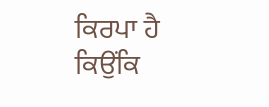ਕਿਰਪਾ ਹੈ ਕਿਉਂਕਿ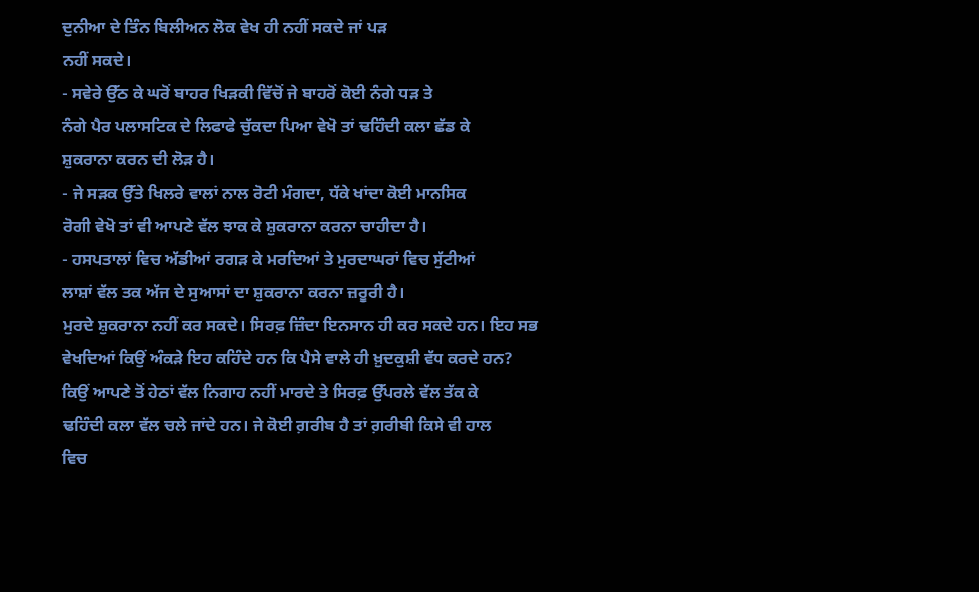ਦੁਨੀਆ ਦੇ ਤਿੰਨ ਬਿਲੀਅਨ ਲੋਕ ਵੇਖ ਹੀ ਨਹੀਂ ਸਕਦੇ ਜਾਂ ਪੜ
ਨਹੀਂ ਸਕਦੇ।
- ਸਵੇਰੇ ਉੱਠ ਕੇ ਘਰੋਂ ਬਾਹਰ ਖਿੜਕੀ ਵਿੱਚੋਂ ਜੇ ਬਾਹਰੋਂ ਕੋਈ ਨੰਗੇ ਧੜ ਤੇ
ਨੰਗੇ ਪੈਰ ਪਲਾਸਟਿਕ ਦੇ ਲਿਫਾਫੇ ਚੁੱਕਦਾ ਪਿਆ ਵੇਖੋ ਤਾਂ ਢਹਿੰਦੀ ਕਲਾ ਛੱਡ ਕੇ
ਸ਼ੁਕਰਾਨਾ ਕਰਨ ਦੀ ਲੋੜ ਹੈ।
- ਜੇ ਸੜਕ ਉੱਤੇ ਖਿਲਰੇ ਵਾਲਾਂ ਨਾਲ ਰੋਟੀ ਮੰਗਦਾ, ਧੱਕੇ ਖਾਂਦਾ ਕੋਈ ਮਾਨਸਿਕ
ਰੋਗੀ ਵੇਖੋ ਤਾਂ ਵੀ ਆਪਣੇ ਵੱਲ ਝਾਕ ਕੇ ਸ਼ੁਕਰਾਨਾ ਕਰਨਾ ਚਾਹੀਦਾ ਹੈ।
- ਹਸਪਤਾਲਾਂ ਵਿਚ ਅੱਡੀਆਂ ਰਗੜ ਕੇ ਮਰਦਿਆਂ ਤੇ ਮੁਰਦਾਘਰਾਂ ਵਿਚ ਸੁੱਟੀਆਂ
ਲਾਸ਼ਾਂ ਵੱਲ ਤਕ ਅੱਜ ਦੇ ਸੁਆਸਾਂ ਦਾ ਸ਼ੁਕਰਾਨਾ ਕਰਨਾ ਜ਼ਰੂਰੀ ਹੈ।
ਮੁਰਦੇ ਸ਼ੁਕਰਾਨਾ ਨਹੀਂ ਕਰ ਸਕਦੇ। ਸਿਰਫ਼ ਜ਼ਿੰਦਾ ਇਨਸਾਨ ਹੀ ਕਰ ਸਕਦੇ ਹਨ। ਇਹ ਸਭ
ਵੇਖਦਿਆਂ ਕਿਉਂ ਅੰਕੜੇ ਇਹ ਕਹਿੰਦੇ ਹਨ ਕਿ ਪੈਸੇ ਵਾਲੇ ਹੀ ਖ਼ੁਦਕੁਸ਼ੀ ਵੱਧ ਕਰਦੇ ਹਨ?
ਕਿਉਂ ਆਪਣੇ ਤੋਂ ਹੇਠਾਂ ਵੱਲ ਨਿਗਾਹ ਨਹੀਂ ਮਾਰਦੇ ਤੇ ਸਿਰਫ਼ ਉੱਪਰਲੇ ਵੱਲ ਤੱਕ ਕੇ
ਢਹਿੰਦੀ ਕਲਾ ਵੱਲ ਚਲੇ ਜਾਂਦੇ ਹਨ। ਜੇ ਕੋਈ ਗ਼ਰੀਬ ਹੈ ਤਾਂ ਗ਼ਰੀਬੀ ਕਿਸੇ ਵੀ ਹਾਲ
ਵਿਚ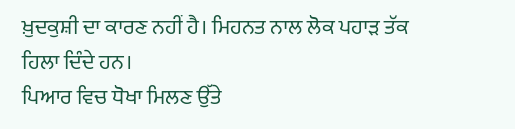ਖ਼ੁਦਕੁਸ਼ੀ ਦਾ ਕਾਰਣ ਨਹੀਂ ਹੈ। ਮਿਹਨਤ ਨਾਲ ਲੋਕ ਪਹਾੜ ਤੱਕ ਹਿਲਾ ਦਿੰਦੇ ਹਨ।
ਪਿਆਰ ਵਿਚ ਧੋਖਾ ਮਿਲਣ ਉੱਤੇ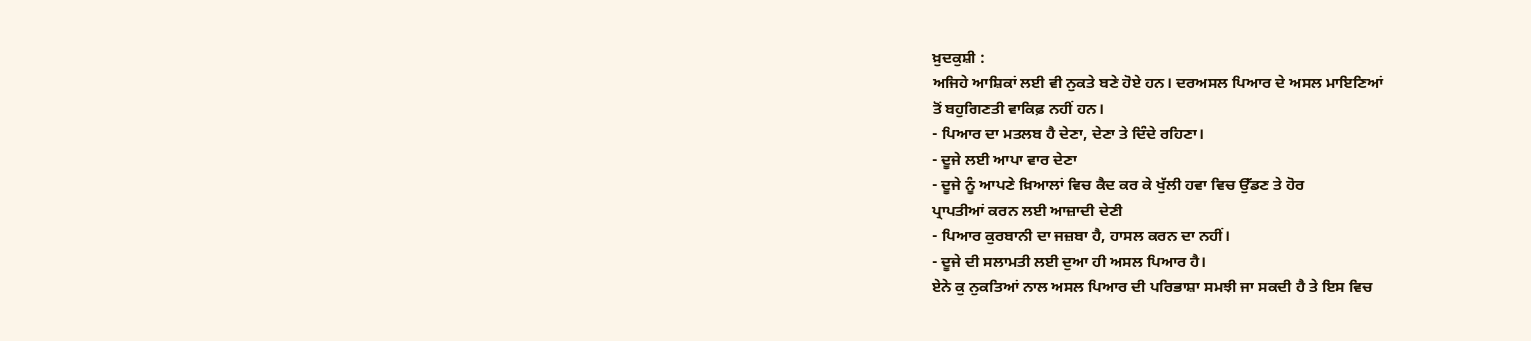ਖ਼ੁਦਕੁਸ਼ੀ :
ਅਜਿਹੇ ਆਸ਼ਿਕਾਂ ਲਈ ਵੀ ਨੁਕਤੇ ਬਣੇ ਹੋਏ ਹਨ। ਦਰਅਸਲ ਪਿਆਰ ਦੇ ਅਸਲ ਮਾਇਣਿਆਂ
ਤੋਂ ਬਹੁਗਿਣਤੀ ਵਾਕਿਫ਼ ਨਹੀਂ ਹਨ।
- ਪਿਆਰ ਦਾ ਮਤਲਬ ਹੈ ਦੇਣਾ, ਦੇਣਾ ਤੇ ਦਿੰਦੇ ਰਹਿਣਾ।
- ਦੂਜੇ ਲਈ ਆਪਾ ਵਾਰ ਦੇਣਾ
- ਦੂਜੇ ਨੂੰ ਆਪਣੇ ਖ਼ਿਆਲਾਂ ਵਿਚ ਕੈਦ ਕਰ ਕੇ ਖੁੱਲੀ ਹਵਾ ਵਿਚ ਉੱਡਣ ਤੇ ਹੋਰ
ਪ੍ਰਾਪਤੀਆਂ ਕਰਨ ਲਈ ਆਜ਼ਾਦੀ ਦੇਣੀ
- ਪਿਆਰ ਕੁਰਬਾਨੀ ਦਾ ਜਜ਼ਬਾ ਹੈ, ਹਾਸਲ ਕਰਨ ਦਾ ਨਹੀਂ।
- ਦੂਜੇ ਦੀ ਸਲਾਮਤੀ ਲਈ ਦੁਆ ਹੀ ਅਸਲ ਪਿਆਰ ਹੈ।
ਏਨੇ ਕੁ ਨੁਕਤਿਆਂ ਨਾਲ ਅਸਲ ਪਿਆਰ ਦੀ ਪਰਿਭਾਸ਼ਾ ਸਮਝੀ ਜਾ ਸਕਦੀ ਹੈ ਤੇ ਇਸ ਵਿਚ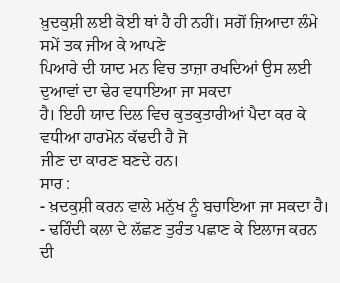ਖ਼ੁਦਕੁਸ਼ੀ ਲਈ ਕੋਈ ਥਾਂ ਹੈ ਹੀ ਨਹੀਂ। ਸਗੋਂ ਜ਼ਿਆਦਾ ਲੰਮੇ ਸਮੇਂ ਤਕ ਜੀਅ ਕੇ ਆਪਣੇ
ਪਿਆਰੇ ਦੀ ਯਾਦ ਮਨ ਵਿਚ ਤਾਜ਼ਾ ਰਖਦਿਆਂ ਉਸ ਲਈ ਦੁਆਵਾਂ ਦਾ ਢੇਰ ਵਧਾਇਆ ਜਾ ਸਕਦਾ
ਹੈ। ਇਹੀ ਯਾਦ ਦਿਲ ਵਿਚ ਕੁਤਕੁਤਾਰੀਆਂ ਪੈਦਾ ਕਰ ਕੇ ਵਧੀਆ ਹਾਰਮੋਨ ਕੱਢਦੀ ਹੈ ਜੋ
ਜੀਣ ਦਾ ਕਾਰਣ ਬਣਦੇ ਹਨ।
ਸਾਰ :
- ਖ਼ਦਕੁਸ਼ੀ ਕਰਨ ਵਾਲੇ ਮਨੁੱਖ ਨੂੰ ਬਚਾਇਆ ਜਾ ਸਕਦਾ ਹੈ।
- ਢਹਿੰਦੀ ਕਲਾ ਦੇ ਲੱਛਣ ਤੁਰੰਤ ਪਛਾਣ ਕੇ ਇਲਾਜ ਕਰਨ ਦੀ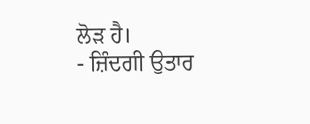ਲੋੜ ਹੈ।
- ਜ਼ਿੰਦਗੀ ਉਤਾਰ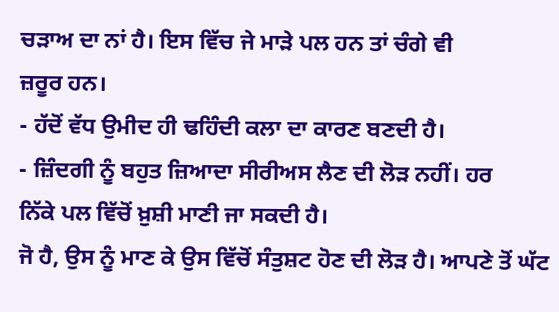ਚੜਾਅ ਦਾ ਨਾਂ ਹੈ। ਇਸ ਵਿੱਚ ਜੇ ਮਾੜੇ ਪਲ ਹਨ ਤਾਂ ਚੰਗੇ ਵੀ
ਜ਼ਰੂਰ ਹਨ।
- ਹੱਦੋਂ ਵੱਧ ਉਮੀਦ ਹੀ ਢਹਿੰਦੀ ਕਲਾ ਦਾ ਕਾਰਣ ਬਣਦੀ ਹੈ।
- ਜ਼ਿੰਦਗੀ ਨੂੰ ਬਹੁਤ ਜ਼ਿਆਦਾ ਸੀਰੀਅਸ ਲੈਣ ਦੀ ਲੋੜ ਨਹੀਂ। ਹਰ
ਨਿੱਕੇ ਪਲ ਵਿੱਚੋਂ ਖ਼ੁਸ਼ੀ ਮਾਣੀ ਜਾ ਸਕਦੀ ਹੈ।
ਜੋ ਹੈ, ਉਸ ਨੂੰ ਮਾਣ ਕੇ ਉਸ ਵਿੱਚੋਂ ਸੰਤੁਸ਼ਟ ਹੋਣ ਦੀ ਲੋੜ ਹੈ। ਆਪਣੇ ਤੋਂ ਘੱਟ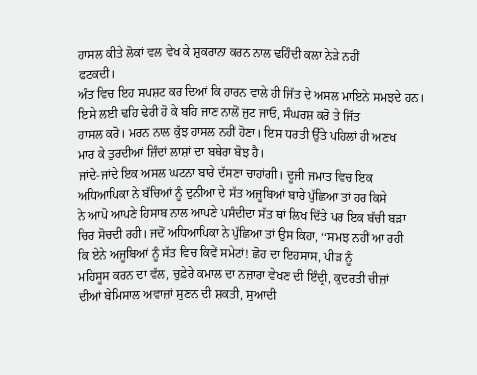ਹਾਸਲ ਕੀਤੇ ਲੋਕਾਂ ਵਲ ਵੇਖ ਕੇ ਸ਼ੁਕਰਾਨਾ ਕਰਨ ਨਾਲ ਢਹਿੰਦੀ ਕਲਾ ਨੇੜੇ ਨਹੀਂ
ਫਟਕਦੀ।
ਅੰਤ ਵਿਚ ਇਹ ਸਪਸ਼ਟ ਕਰ ਦਿਆਂ ਕਿ ਹਾਰਨ ਵਾਲੇ ਹੀ ਜਿੱਤ ਦੇ ਅਸਲ ਮਾਇਨੇ ਸਮਝਦੇ ਹਨ।
ਇਸੇ ਲਈ ਢਹਿ ਢੇਰੀ ਹੋ ਕੇ ਬਹਿ ਜਾਣ ਨਾਲੋਂ ਜੁਟ ਜਾਓ, ਸੰਘਰਸ਼ ਕਰੋ ਤੇ ਜਿੱਤ
ਹਾਸਲ ਕਰੋ। ਮਰਨ ਨਾਲ ਕੁੱਝ ਹਾਸਲ ਨਹੀਂ ਹੋਣਾ। ਇਸ ਧਰਤੀ ਉੱਤੇ ਪਹਿਲਾਂ ਹੀ ਅਣਖ
ਮਾਰ ਕੇ ਤੁਰਦੀਆਂ ਜ਼ਿੰਦਾਂ ਲਾਸ਼ਾਂ ਦਾ ਬਥੇਰਾ ਬੋਝ ਹੈ।
ਜਾਂਦੇ-ਜਾਂਦੇ ਇਕ ਅਸਲ ਘਟਨਾ ਬਾਰੇ ਦੱਸਣਾ ਚਾਹਾਂਗੀ। ਦੂਜੀ ਜਮਾਤ ਵਿਚ ਇਕ
ਅਧਿਆਪਿਕਾ ਨੇ ਬੱਚਿਆਂ ਨੂੰ ਦੁਨੀਆ ਦੇ ਸੱਤ ਅਜੂਬਿਆਂ ਬਾਰੇ ਪੁੱਛਿਆ ਤਾਂ ਹਰ ਕਿਸੇ
ਨੇ ਆਪੋ ਆਪਣੇ ਹਿਸਾਬ ਨਾਲ ਆਪਣੇ ਪਸੰਦੀਦਾ ਸੱਤ ਥਾਂ ਲਿਖ ਦਿੱਤੇ ਪਰ ਇਕ ਬੱਚੀ ਬੜਾ
ਚਿਰ ਸੋਚਦੀ ਰਹੀ। ਜਦੋਂ ਅਧਿਆਪਿਕਾ ਨੇ ਪੁੱਛਿਆ ਤਾਂ ਉਸ ਕਿਹਾ, ‘‘ਸਮਝ ਨਹੀਂ ਆ ਰਹੀ
ਕਿ ਏਨੇ ਅਜੂਬਿਆਂ ਨੂੰ ਸੱਤ ਵਿਚ ਕਿਵੇਂ ਸਮੇਟਾਂ! ਛੋਹ ਦਾ ਇਹਸਾਸ, ਪੀੜ ਨੂੰ
ਮਹਿਸੂਸ ਕਰਨ ਦਾ ਵੱਲ, ਚੁਫ਼ੇਰੇ ਕਮਾਲ ਦਾ ਨਜ਼ਾਰਾ ਵੇਖਣ ਦੀ ਇੰਦ੍ਰੀ, ਕੁਦਰਤੀ ਚੀਜ਼ਾਂ
ਦੀਆਂ ਬੇਮਿਸਾਲ ਅਵਾਜ਼ਾਂ ਸੁਣਨ ਦੀ ਸ਼ਕਤੀ, ਸੁਆਦੀ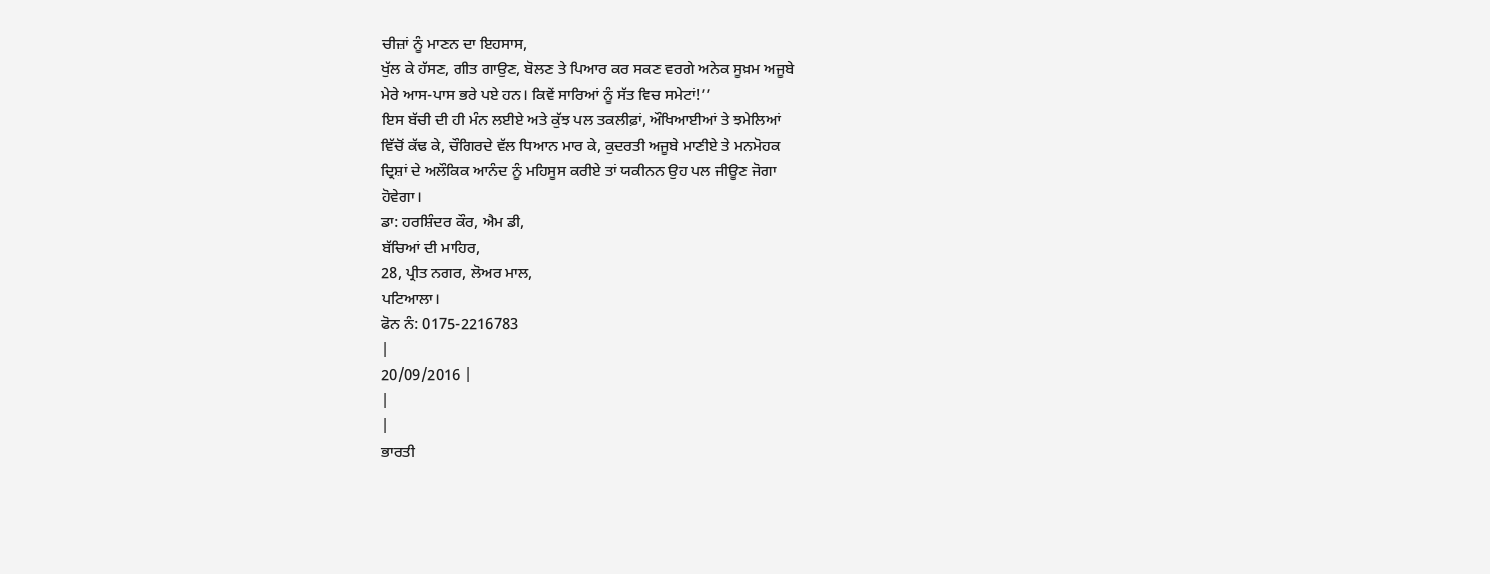ਚੀਜ਼ਾਂ ਨੂੰ ਮਾਣਨ ਦਾ ਇਹਸਾਸ,
ਖੁੱਲ ਕੇ ਹੱਸਣ, ਗੀਤ ਗਾਉਣ, ਬੋਲਣ ਤੇ ਪਿਆਰ ਕਰ ਸਕਣ ਵਰਗੇ ਅਨੇਕ ਸੂਖ਼ਮ ਅਜੂਬੇ
ਮੇਰੇ ਆਸ-ਪਾਸ ਭਰੇ ਪਏ ਹਨ। ਕਿਵੇਂ ਸਾਰਿਆਂ ਨੂੰ ਸੱਤ ਵਿਚ ਸਮੇਟਾਂ!’’
ਇਸ ਬੱਚੀ ਦੀ ਹੀ ਮੰਨ ਲਈਏ ਅਤੇ ਕੁੱਝ ਪਲ ਤਕਲੀਫ਼ਾਂ, ਔਖਿਆਈਆਂ ਤੇ ਝਮੇਲਿਆਂ
ਵਿੱਚੋਂ ਕੱਢ ਕੇ, ਚੌਗਿਰਦੇ ਵੱਲ ਧਿਆਨ ਮਾਰ ਕੇ, ਕੁਦਰਤੀ ਅਜੂਬੇ ਮਾਣੀਏ ਤੇ ਮਨਮੋਹਕ
ਦ੍ਰਿਸ਼ਾਂ ਦੇ ਅਲੌਕਿਕ ਆਨੰਦ ਨੂੰ ਮਹਿਸੂਸ ਕਰੀਏ ਤਾਂ ਯਕੀਨਨ ਉਹ ਪਲ ਜੀਊਣ ਜੋਗਾ
ਹੋਵੇਗਾ।
ਡਾ: ਹਰਸ਼ਿੰਦਰ ਕੌਰ, ਐਮ ਡੀ,
ਬੱਚਿਆਂ ਦੀ ਮਾਹਿਰ,
28, ਪ੍ਰੀਤ ਨਗਰ, ਲੋਅਰ ਮਾਲ,
ਪਟਿਆਲਾ।
ਫੋਨ ਨੰ: 0175-2216783
|
20/09/2016 |
|
|
ਭਾਰਤੀ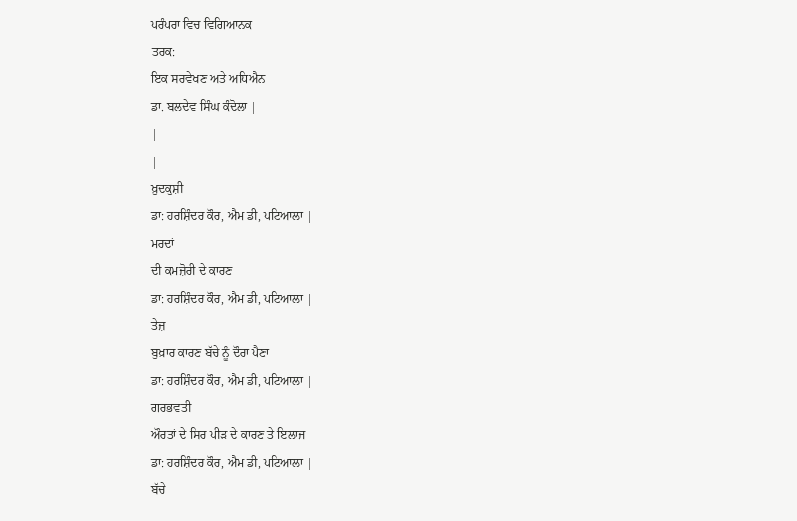ਪਰੰਪਰਾ ਵਿਚ ਵਿਗਿਆਨਕ
ਤਰਕ:
ਇਕ ਸਰਵੇਖਣ ਅਤੇ ਅਧਿਐਨ
ਡਾ. ਬਲਦੇਵ ਸਿੰਘ ਕੰਦੋਲਾ |
|
|
ਖ਼ੁਦਕੁਸ਼ੀ
ਡਾ: ਹਰਸ਼ਿੰਦਰ ਕੌਰ, ਐਮ ਡੀ, ਪਟਿਆਲਾ |
ਮਰਦਾਂ
ਦੀ ਕਮਜ਼ੋਰੀ ਦੇ ਕਾਰਣ
ਡਾ: ਹਰਸ਼ਿੰਦਰ ਕੌਰ, ਐਮ ਡੀ, ਪਟਿਆਲਾ |
ਤੇਜ਼
ਬੁਖ਼ਾਰ ਕਾਰਣ ਬੱਚੇ ਨੂੰ ਦੌਰਾ ਪੈਣਾ
ਡਾ: ਹਰਸ਼ਿੰਦਰ ਕੌਰ, ਐਮ ਡੀ, ਪਟਿਆਲਾ |
ਗਰਭਵਤੀ
ਔਰਤਾਂ ਦੇ ਸਿਰ ਪੀੜ ਦੇ ਕਾਰਣ ਤੇ ਇਲਾਜ
ਡਾ: ਹਰਸ਼ਿੰਦਰ ਕੌਰ, ਐਮ ਡੀ, ਪਟਿਆਲਾ |
ਬੱਚੇ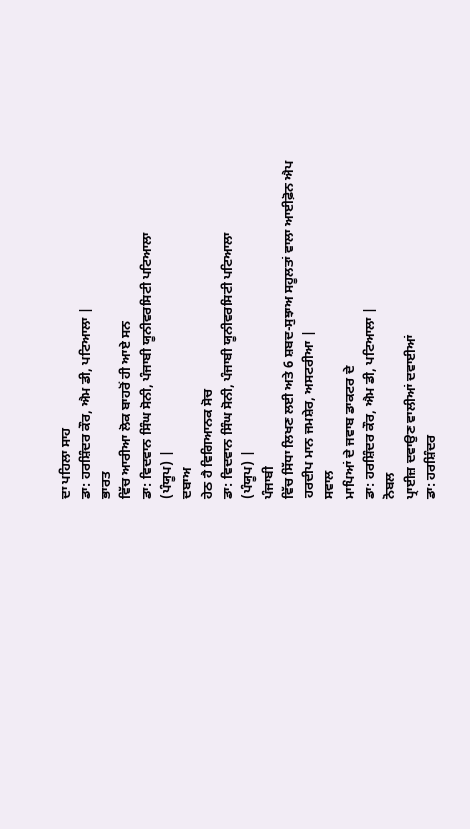ਦਾ ਪਹਿਲਾ ਸਾਹ
ਡਾ: ਹਰਸ਼ਿੰਦਰ ਕੌਰ, ਐਮ ਡੀ, ਪਟਿਆਲਾ |
ਭਾਰਤ
ਵਿੱਚ ਆਰੀਆ ਲੋਕ ਬਾਹਰੋਂ ਹੀ ਆਏ ਸਨ
ਡਾ: ਵਿਦਵਾਨ ਸਿੰਘ ਸੋਨੀ, ਪੰਜਾਬੀ ਯੂਨੀਵਰਸਿਟੀ ਪਟਿਆਲਾ
(ਪੰਯੂਪ) |
ਦਬਾਅ
ਹੇਠ ਹੈ ਵਿਗਿਆਨਕ ਸੋਚ
ਡਾ: ਵਿਦਵਾਨ ਸਿੰਘ ਸੋਨੀ, ਪੰਜਾਬੀ ਯੂਨੀਵਰਸਿਟੀ ਪਟਿਆਲਾ
(ਪੰਯੂਪ) |
ਪੰਜਾਬੀ
ਵਿੱਚ ਸਿੱਧਾ ਲਿਖਣ ਲਈ ਅਤੇ 6 ਸ਼ਬਦ-ਸੁਝਾਅ ਸਹੂਲਤਾਂ ਵਾਲਾ ਆਈਫ਼ੋਨ ਐਪ
ਹਰਦੀਪ ਮਾਨ ਜਮਸ਼ੇਰ, ਅਸਟਰੀਆ |
ਸਵਾਲ
ਮਾਪਿਆਂ ਦੇ ਜਵਾਬ ਡਾਕਟਰ ਦੇ
ਡਾ: ਹਰਸ਼ਿੰਦਰ ਕੌਰ, ਐਮ ਡੀ, ਪਟਿਆਲਾ |
ਨੋਬਲ
ਪ੍ਰਾਈਜ਼ ਦਵਾਉਣ ਵਾਲੀਆਂ ਦਵਾਈਆਂ
ਡਾ: ਹਰਸ਼ਿੰਦਰ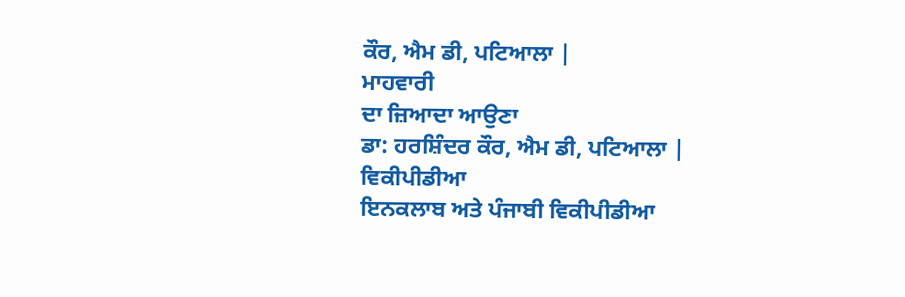ਕੌਰ, ਐਮ ਡੀ, ਪਟਿਆਲਾ |
ਮਾਹਵਾਰੀ
ਦਾ ਜ਼ਿਆਦਾ ਆਉਣਾ
ਡਾ: ਹਰਸ਼ਿੰਦਰ ਕੌਰ, ਐਮ ਡੀ, ਪਟਿਆਲਾ |
ਵਿਕੀਪੀਡੀਆ
ਇਨਕਲਾਬ ਅਤੇ ਪੰਜਾਬੀ ਵਿਕੀਪੀਡੀਆ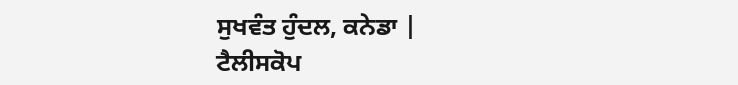ਸੁਖਵੰਤ ਹੁੰਦਲ, ਕਨੇਡਾ |
ਟੈਲੀਸਕੋਪ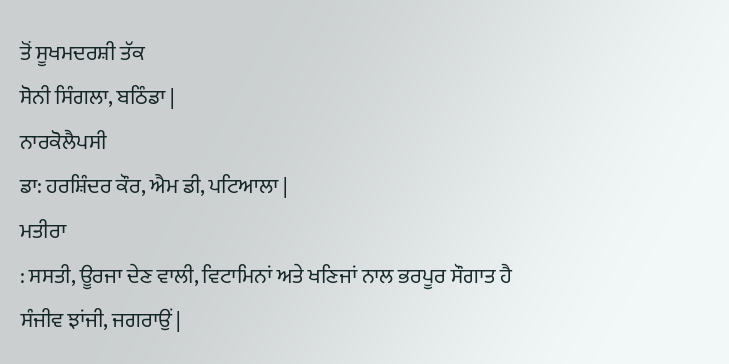ਤੋਂ ਸੂਖਮਦਰਸ਼ੀ ਤੱਕ
ਸੋਨੀ ਸਿੰਗਲਾ, ਬਠਿੰਡਾ |
ਨਾਰਕੋਲੈਪਸੀ
ਡਾ: ਹਰਸ਼ਿੰਦਰ ਕੌਰ, ਐਮ ਡੀ, ਪਟਿਆਲਾ |
ਮਤੀਰਾ
: ਸਸਤੀ, ਊਰਜਾ ਦੇਣ ਵਾਲੀ, ਵਿਟਾਮਿਨਾਂ ਅਤੇ ਖਣਿਜਾਂ ਨਾਲ ਭਰਪੂਰ ਸੌਗਾਤ ਹੈ
ਸੰਜੀਵ ਝਾਂਜੀ, ਜਗਰਾਉਂ |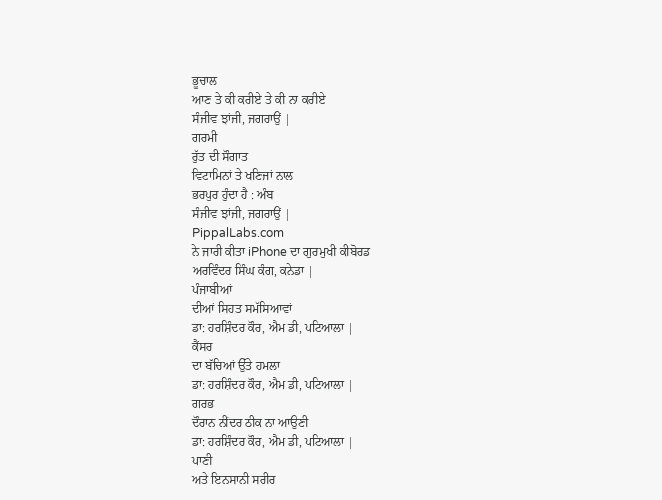ਭੂਚਾਲ
ਆਣ ਤੇ ਕੀ ਕਰੀਏ ਤੇ ਕੀ ਨਾ ਕਰੀਏ
ਸੰਜੀਵ ਝਾਂਜੀ, ਜਗਰਾਉਂ |
ਗਰਮੀ
ਰੁੱਤ ਦੀ ਸੌਗਾਤ
ਵਿਟਾਮਿਨਾਂ ਤੇ ਖਣਿਜਾਂ ਨਾਲ
ਭਰਪੁਰ ਹੁੰਦਾ ਹੈ : ਅੰਬ
ਸੰਜੀਵ ਝਾਂਜੀ, ਜਗਰਾਉਂ |
PippalLabs.com
ਨੇ ਜਾਰੀ ਕੀਤਾ iPhone ਦਾ ਗੁਰਮੁਖੀ ਕੀਬੋਰਡ
ਅਰਵਿੰਦਰ ਸਿੰਘ ਕੰਗ, ਕਨੇਡਾ |
ਪੰਜਾਬੀਆਂ
ਦੀਆਂ ਸਿਹਤ ਸਮੱਸਿਆਵਾਂ
ਡਾ: ਹਰਸ਼ਿੰਦਰ ਕੌਰ, ਐਮ ਡੀ, ਪਟਿਆਲਾ |
ਕੈਂਸਰ
ਦਾ ਬੱਚਿਆਂ ਉੱਤੇ ਹਮਲਾ
ਡਾ: ਹਰਸ਼ਿੰਦਰ ਕੌਰ, ਐਮ ਡੀ, ਪਟਿਆਲਾ |
ਗਰਭ
ਦੌਰਾਨ ਨੀਂਦਰ ਠੀਕ ਨਾ ਆਉਣੀ
ਡਾ: ਹਰਸ਼ਿੰਦਰ ਕੌਰ, ਐਮ ਡੀ, ਪਟਿਆਲਾ |
ਪਾਣੀ
ਅਤੇ ਇਨਸਾਨੀ ਸਰੀਰ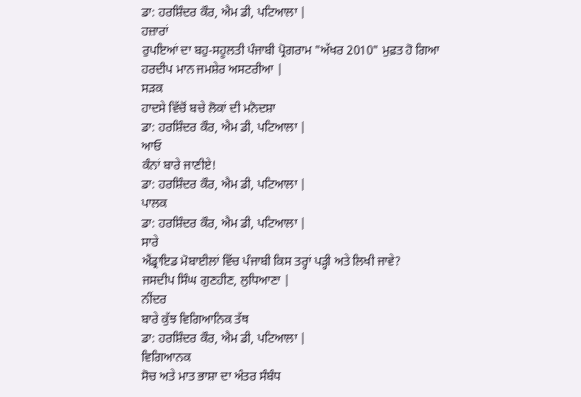ਡਾ: ਹਰਸ਼ਿੰਦਰ ਕੌਰ, ਐਮ ਡੀ, ਪਟਿਆਲਾ |
ਹਜ਼ਾਰਾਂ
ਰੁਪਇਆਂ ਦਾ ਬਹੁ-ਸਹੂਲਤੀ ਪੰਜਾਬੀ ਪ੍ਰੋਗਰਾਮ "ਅੱਖਰ 2010" ਮੁਫ਼ਤ ਹੋ ਗਿਆ
ਹਰਦੀਪ ਮਾਨ ਜਮਸ਼ੇਰ ਅਸਟਰੀਆ |
ਸੜਕ
ਹਾਦਸੇ ਵਿੱਚੋਂ ਬਚੇ ਲੋਕਾਂ ਦੀ ਮਨੋਦਸ਼ਾ
ਡਾ: ਹਰਸ਼ਿੰਦਰ ਕੌਰ, ਐਮ ਡੀ, ਪਟਿਆਲਾ |
ਆਓ
ਕੰਨਾਂ ਬਾਰੇ ਜਾਣੀਏ!
ਡਾ: ਹਰਸ਼ਿੰਦਰ ਕੌਰ, ਐਮ ਡੀ, ਪਟਿਆਲਾ |
ਪਾਲਕ
ਡਾ: ਹਰਸ਼ਿੰਦਰ ਕੌਰ, ਐਮ ਡੀ, ਪਟਿਆਲਾ |
ਸਾਰੇ
ਐਂਡ੍ਰਾਇਡ ਮੋਬਾਈਲਾਂ ਵਿੱਚ ਪੰਜਾਬੀ ਕਿਸ ਤਰ੍ਹਾਂ ਪੜ੍ਹੀ ਅਤੇ ਲਿਖੀ ਜਾਵੇ?
ਜਸਦੀਪ ਸਿੰਘ ਗੁਣਹੀਣ, ਲੁਧਿਆਣਾ |
ਨੀਂਦਰ
ਬਾਰੇ ਕੁੱਝ ਵਿਗਿਆਨਿਕ ਤੱਥ
ਡਾ: ਹਰਸ਼ਿੰਦਰ ਕੌਰ, ਐਮ ਡੀ, ਪਟਿਆਲਾ |
ਵਿਗਿਆਨਕ
ਸੋਚ ਅਤੇ ਮਾਤ ਭਾਸ਼ਾ ਦਾ ਅੰਤਰ ਸੰਬੰਧ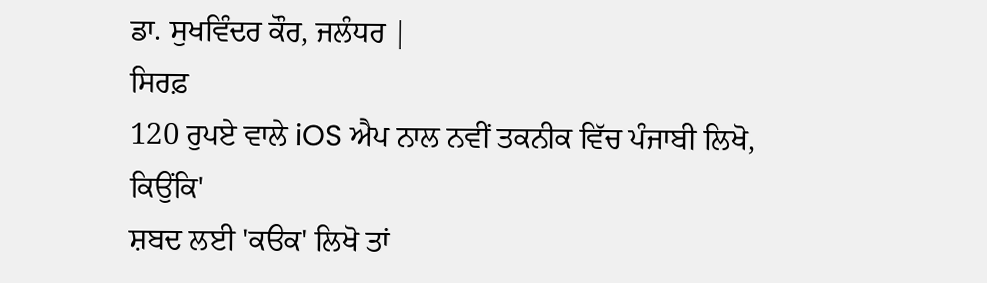ਡਾ. ਸੁਖਵਿੰਦਰ ਕੌਰ, ਜਲੰਧਰ |
ਸਿਰਫ਼
120 ਰੁਪਏ ਵਾਲੇ iOS ਐਪ ਨਾਲ ਨਵੀਂ ਤਕਨੀਕ ਵਿੱਚ ਪੰਜਾਬੀ ਲਿਖੋ, ਕਿਉਂਕਿ'
ਸ਼ਬਦ ਲਈ 'ਕੳਕ' ਲਿਖੋ ਤਾਂ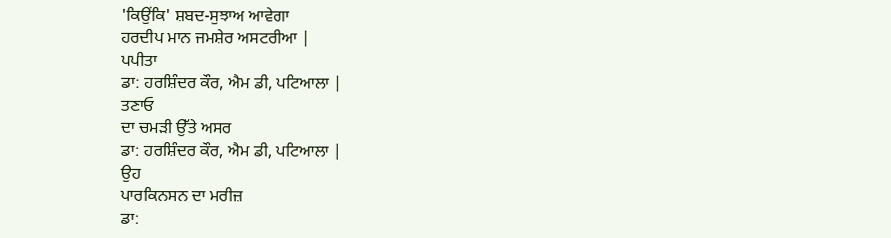'ਕਿਉਂਕਿ' ਸ਼ਬਦ-ਸੁਝਾਅ ਆਵੇਗਾ
ਹਰਦੀਪ ਮਾਨ ਜਮਸ਼ੇਰ ਅਸਟਰੀਆ |
ਪਪੀਤਾ
ਡਾ: ਹਰਸ਼ਿੰਦਰ ਕੌਰ, ਐਮ ਡੀ, ਪਟਿਆਲਾ |
ਤਣਾਓ
ਦਾ ਚਮੜੀ ਉੱਤੇ ਅਸਰ
ਡਾ: ਹਰਸ਼ਿੰਦਰ ਕੌਰ, ਐਮ ਡੀ, ਪਟਿਆਲਾ |
ਉਹ
ਪਾਰਕਿਨਸਨ ਦਾ ਮਰੀਜ਼
ਡਾ: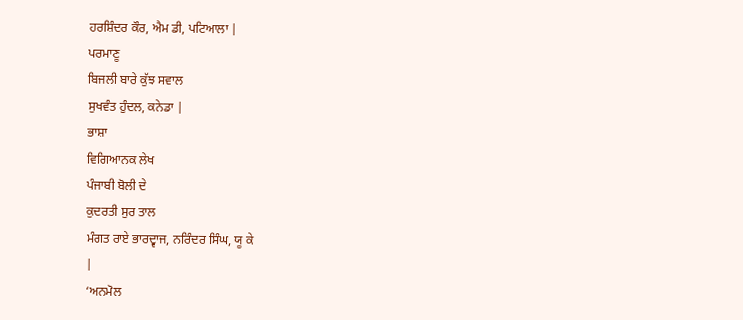ਹਰਸ਼ਿੰਦਰ ਕੌਰ, ਐਮ ਡੀ, ਪਟਿਆਲਾ |
ਪਰਮਾਣੂ
ਬਿਜਲੀ ਬਾਰੇ ਕੁੱਝ ਸਵਾਲ
ਸੁਖਵੰਤ ਹੁੰਦਲ, ਕਨੇਡਾ |
ਭਾਸ਼ਾ
ਵਿਗਿਆਨਕ ਲੇਖ
ਪੰਜਾਬੀ ਬੋਲੀ ਦੇ
ਕੁਦਰਤੀ ਸੁਰ ਤਾਲ
ਮੰਗਤ ਰਾਏ ਭਾਰਦ੍ਵਾਜ, ਨਰਿੰਦਰ ਸਿੰਘ, ਯੂ ਕੇ
|
‘ਅਨਮੋਲ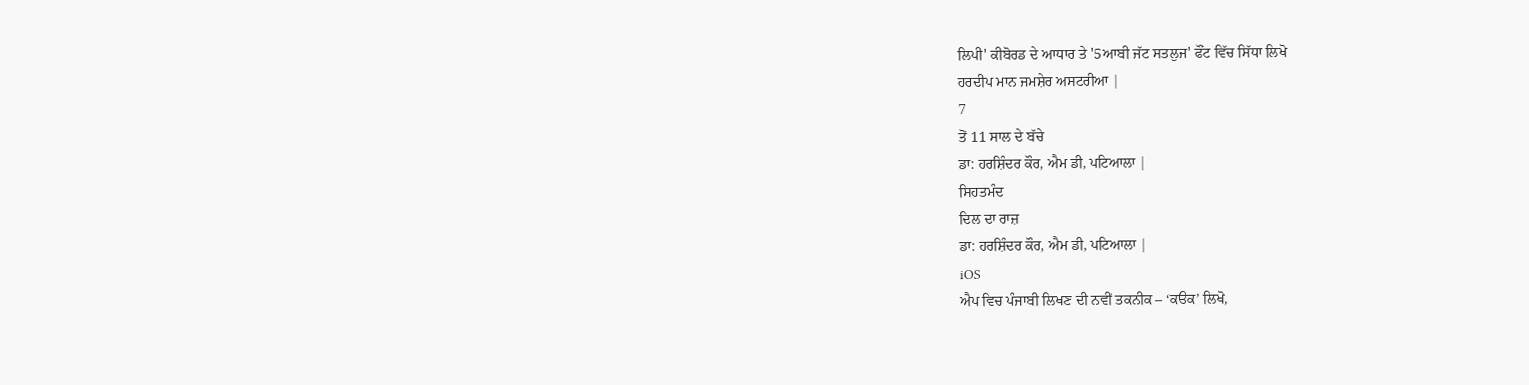ਲਿਪੀ' ਕੀਬੋਰਡ ਦੇ ਆਧਾਰ ਤੇ '5ਆਬੀ ਜੱਟ ਸਤਲੁਜ' ਫੌਂਟ ਵਿੱਚ ਸਿੱਧਾ ਲਿਖੋ
ਹਰਦੀਪ ਮਾਨ ਜਮਸ਼ੇਰ ਅਸਟਰੀਆ |
7
ਤੋਂ 11 ਸਾਲ ਦੇ ਬੱਚੇ
ਡਾ: ਹਰਸ਼ਿੰਦਰ ਕੌਰ, ਐਮ ਡੀ, ਪਟਿਆਲਾ |
ਸਿਹਤਮੰਦ
ਦਿਲ ਦਾ ਰਾਜ਼
ਡਾ: ਹਰਸ਼ਿੰਦਰ ਕੌਰ, ਐਮ ਡੀ, ਪਟਿਆਲਾ |
iOS
ਐਪ ਵਿਚ ਪੰਜਾਬੀ ਲਿਖਣ ਦੀ ਨਵੀਂ ਤਕਨੀਕ – ‘ਕੳਕ’ ਲਿਖੋ,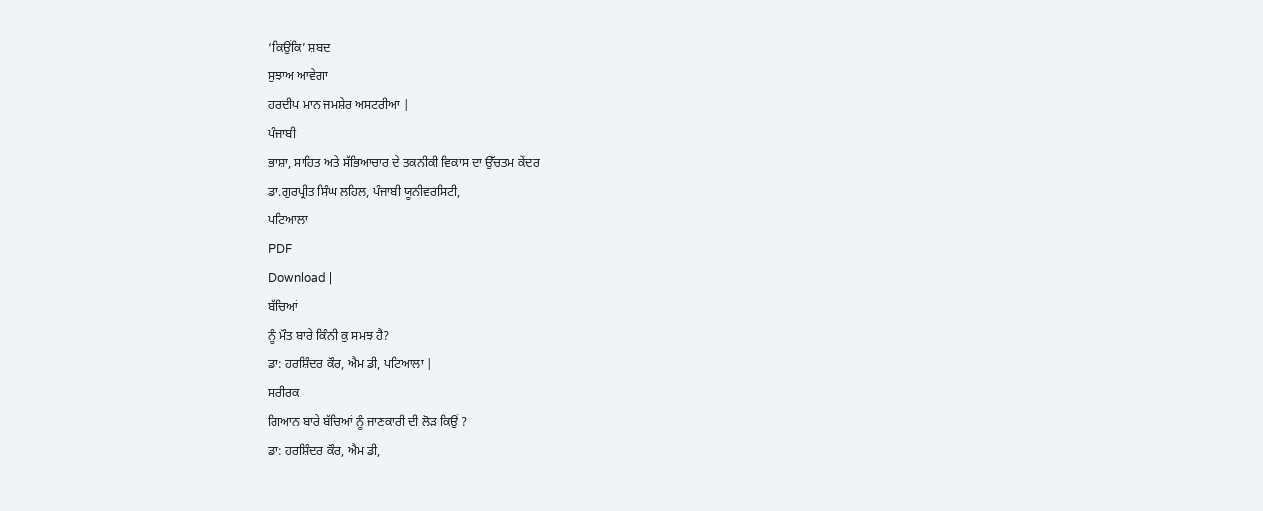‘ਕਿਉਂਕਿ’ ਸ਼ਬਦ
ਸੁਝਾਅ ਆਵੇਗਾ
ਹਰਦੀਪ ਮਾਨ ਜਮਸ਼ੇਰ ਅਸਟਰੀਆ |
ਪੰਜਾਬੀ
ਭਾਸ਼ਾ, ਸਾਹਿਤ ਅਤੇ ਸੱਭਿਆਚਾਰ ਦੇ ਤਕਨੀਕੀ ਵਿਕਾਸ ਦਾ ਉੱਚਤਮ ਕੇਂਦਰ
ਡਾ.ਗੁਰਪ੍ਰੀਤ ਸਿੰਘ ਲਹਿਲ, ਪੰਜਾਬੀ ਯੂਨੀਵਰਸਿਟੀ,
ਪਟਿਆਲਾ
PDF
Download |
ਬੱਚਿਆਂ
ਨੂੰ ਮੌਤ ਬਾਰੇ ਕਿੰਨੀ ਕੁ ਸਮਝ ਹੈ?
ਡਾ: ਹਰਸ਼ਿੰਦਰ ਕੌਰ, ਐਮ ਡੀ, ਪਟਿਆਲਾ |
ਸਰੀਰਕ
ਗਿਆਨ ਬਾਰੇ ਬੱਚਿਆਂ ਨੂੰ ਜਾਣਕਾਰੀ ਦੀ ਲੋੜ ਕਿਉਂ ?
ਡਾ: ਹਰਸ਼ਿੰਦਰ ਕੌਰ, ਐਮ ਡੀ,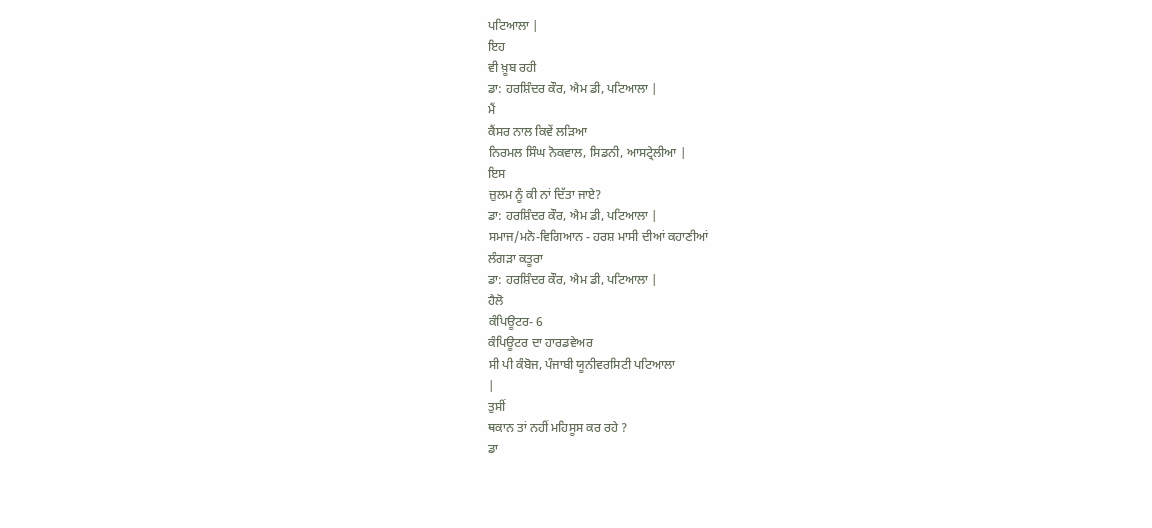ਪਟਿਆਲਾ |
ਇਹ
ਵੀ ਖ਼ੂਬ ਰਹੀ
ਡਾ: ਹਰਸ਼ਿੰਦਰ ਕੌਰ, ਐਮ ਡੀ, ਪਟਿਆਲਾ |
ਮੈਂ
ਕੈਂਸਰ ਨਾਲ ਕਿਵੇਂ ਲੜਿਆ
ਨਿਰਮਲ ਸਿੰਘ ਨੋਕਵਾਲ, ਸਿਡਨੀ, ਆਸਟ੍ਰੇਲੀਆ |
ਇਸ
ਜ਼ੁਲਮ ਨੂੰ ਕੀ ਨਾਂ ਦਿੱਤਾ ਜਾਏ?
ਡਾ: ਹਰਸ਼ਿੰਦਰ ਕੌਰ, ਐਮ ਡੀ, ਪਟਿਆਲਾ |
ਸਮਾਜ/ਮਨੋ-ਵਿਗਿਆਨ - ਹਰਸ਼ ਮਾਸੀ ਦੀਆਂ ਕਹਾਣੀਆਂ
ਲੰਗੜਾ ਕਤੂਰਾ
ਡਾ: ਹਰਸ਼ਿੰਦਰ ਕੌਰ, ਐਮ ਡੀ, ਪਟਿਆਲਾ |
ਹੈਲੋ
ਕੰਪਿਊਟਰ- 6
ਕੰਪਿਊਟਰ ਦਾ ਹਾਰਡਵੇਅਰ
ਸੀ ਪੀ ਕੰਬੋਜ, ਪੰਜਾਬੀ ਯੂਨੀਵਰਸਿਟੀ ਪਟਿਆਲਾ
|
ਤੁਸੀਂ
ਥਕਾਨ ਤਾਂ ਨਹੀਂ ਮਹਿਸੂਸ ਕਰ ਰਹੇ ?
ਡਾ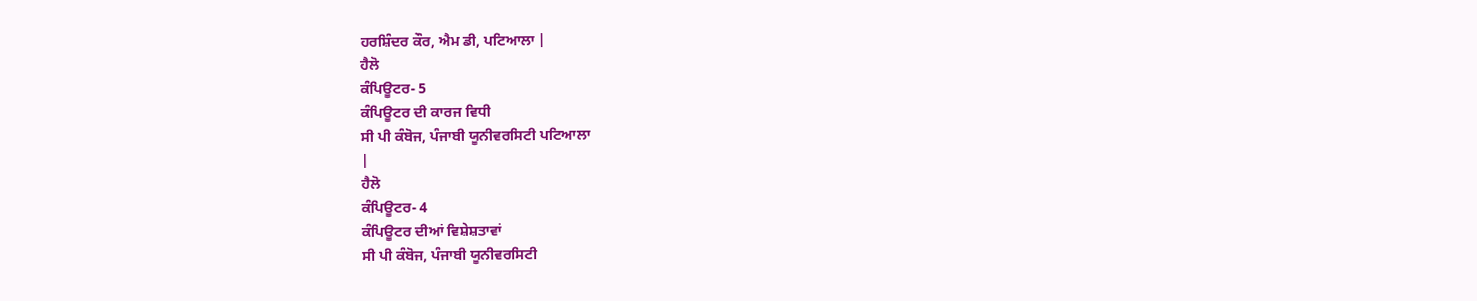ਹਰਸ਼ਿੰਦਰ ਕੌਰ, ਐਮ ਡੀ, ਪਟਿਆਲਾ |
ਹੈਲੋ
ਕੰਪਿਊਟਰ- 5
ਕੰਪਿਊਟਰ ਦੀ ਕਾਰਜ ਵਿਧੀ
ਸੀ ਪੀ ਕੰਬੋਜ, ਪੰਜਾਬੀ ਯੂਨੀਵਰਸਿਟੀ ਪਟਿਆਲਾ
|
ਹੈਲੋ
ਕੰਪਿਊਟਰ- 4
ਕੰਪਿਊਟਰ ਦੀਆਂ ਵਿਸ਼ੇਸ਼ਤਾਵਾਂ
ਸੀ ਪੀ ਕੰਬੋਜ, ਪੰਜਾਬੀ ਯੂਨੀਵਰਸਿਟੀ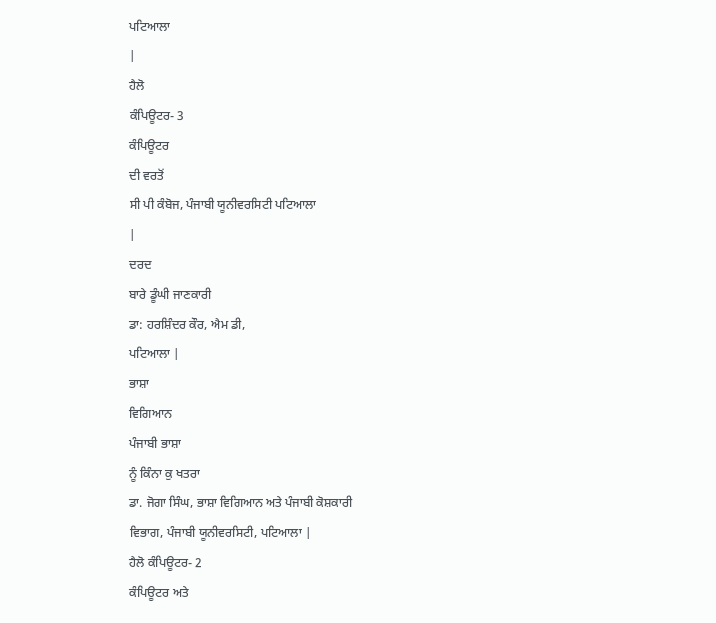ਪਟਿਆਲਾ
|
ਹੈਲੋ
ਕੰਪਿਊਟਰ- 3
ਕੰਪਿਊਟਰ
ਦੀ ਵਰਤੋਂ
ਸੀ ਪੀ ਕੰਬੋਜ, ਪੰਜਾਬੀ ਯੂਨੀਵਰਸਿਟੀ ਪਟਿਆਲਾ
|
ਦਰਦ
ਬਾਰੇ ਡੂੰਘੀ ਜਾਣਕਾਰੀ
ਡਾ: ਹਰਸ਼ਿੰਦਰ ਕੌਰ, ਐਮ ਡੀ,
ਪਟਿਆਲਾ |
ਭਾਸ਼ਾ
ਵਿਗਿਆਨ
ਪੰਜਾਬੀ ਭਾਸ਼ਾ
ਨੂੰ ਕਿੰਨਾ ਕੁ ਖਤਰਾ
ਡਾ. ਜੋਗਾ ਸਿੰਘ, ਭਾਸ਼ਾ ਵਿਗਿਆਨ ਅਤੇ ਪੰਜਾਬੀ ਕੋਸ਼ਕਾਰੀ
ਵਿਭਾਗ, ਪੰਜਾਬੀ ਯੂਨੀਵਰਸਿਟੀ, ਪਟਿਆਲਾ |
ਹੈਲੋ ਕੰਪਿਊਟਰ- 2
ਕੰਪਿਊਟਰ ਅਤੇ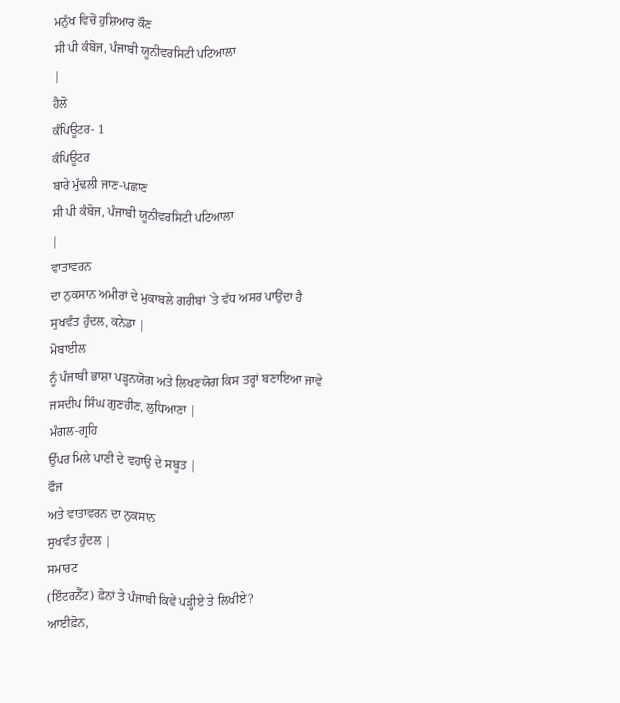ਮਨੁੱਖ ਵਿਚੋਂ ਹੁਸ਼ਿਆਰ ਕੌਣ
ਸੀ ਪੀ ਕੰਬੋਜ, ਪੰਜਾਬੀ ਯੂਨੀਵਰਸਿਟੀ ਪਟਿਆਲਾ
|
ਹੈਲੋ
ਕੰਪਿਊਟਰ- 1
ਕੰਪਿਊਟਰ
ਬਾਰੇ ਮੁੱਢਲੀ ਜਾਣ-ਪਛਾਣ
ਸੀ ਪੀ ਕੰਬੋਜ, ਪੰਜਾਬੀ ਯੂਨੀਵਰਸਿਟੀ ਪਟਿਆਲਾ
|
ਵਾਤਾਵਰਨ
ਦਾ ਨੁਕਸਾਨ ਅਮੀਰਾਂ ਦੇ ਮੁਕਾਬਲੇ ਗਰੀਬਾਂ `ਤੇ ਵੱਧ ਅਸਰ ਪਾਉਂਦਾ ਹੈ
ਸੁਖਵੰਤ ਹੁੰਦਲ, ਕਨੇਡਾ |
ਮੋਬਾਈਲ
ਨੂੰ ਪੰਜਾਬੀ ਭਾਸ਼ਾ ਪੜ੍ਹਨਯੋਗ ਅਤੇ ਲਿਖਣਯੋਗ ਕਿਸ ਤਰ੍ਹਾਂ ਬਣਾਇਆ ਜਾਵੇ
ਜਸਦੀਪ ਸਿੰਘ ਗੁਣਹੀਣ, ਲੁਧਿਆਣਾ |
ਮੰਗਲ-ਗ੍ਰਹਿ
ਉੱਪਰ ਮਿਲੇ ਪਾਣੀ ਦੇ ਵਹਾਉ ਦੇ ਸਬੂਤ |
ਫੌਜ
ਅਤੇ ਵਾਤਾਵਰਨ ਦਾ ਨੁਕਸਾਨ
ਸੁਖਵੰਤ ਹੁੰਦਲ |
ਸਮਾਰਟ
(ਇੰਟਰਨੈੱਟ) ਫ਼ੋਨਾਂ ਤੇ ਪੰਜਾਬੀ ਕਿਵੇਂ ਪੜ੍ਹੀਏ ਤੇ ਲਿਖੀਏ?
ਆਈਫ਼ੋਨ,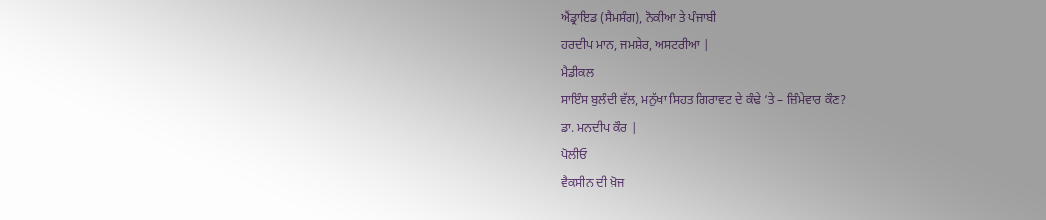ਐਂਡ੍ਰਾਇਡ (ਸੈਮਸੰਗ), ਨੋਕੀਆ ਤੇ ਪੰਜਾਬੀ
ਹਰਦੀਪ ਮਾਨ, ਜਮਸ਼ੇਰ, ਅਸਟਰੀਆ |
ਮੈਡੀਕਲ
ਸਾਇੰਸ ਬੁਲੰਦੀ ਵੱਲ, ਮਨੁੱਖਾ ਸਿਹਤ ਗਿਰਾਵਟ ਦੇ ਕੰਢੇ ‘ਤੇ – ਜ਼ਿੰਮੇਵਾਰ ਕੌਣ?
ਡਾ. ਮਨਦੀਪ ਕੌਰ |
ਪੋਲੀਓ
ਵੈਕਸੀਨ ਦੀ ਖ਼ੋਜ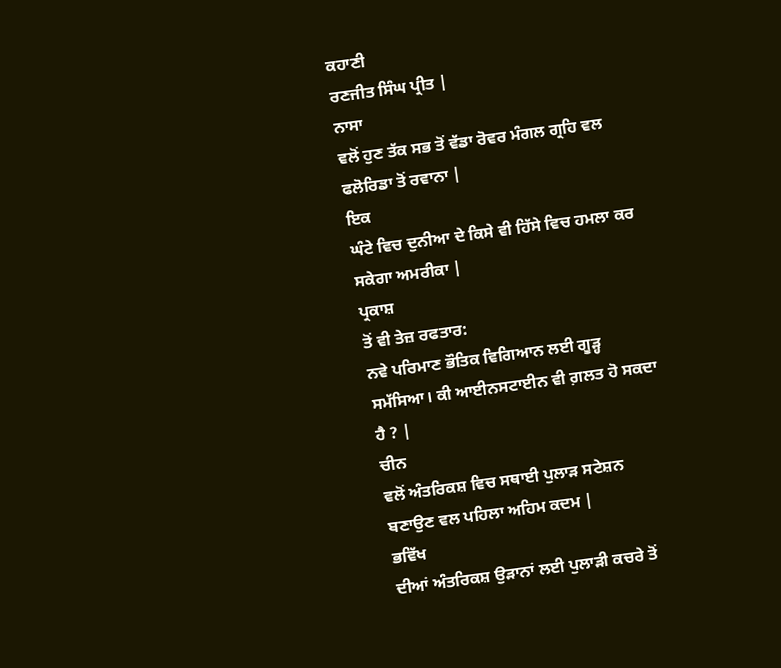ਕਹਾਣੀ
ਰਣਜੀਤ ਸਿੰਘ ਪ੍ਰੀਤ |
ਨਾਸਾ
ਵਲੋਂ ਹੁਣ ਤੱਕ ਸਭ ਤੋਂ ਵੱਡਾ ਰੋਵਰ ਮੰਗਲ ਗ੍ਰਹਿ ਵਲ ਫਲੋਰਿਡਾ ਤੋਂ ਰਵਾਨਾ |
ਇਕ
ਘੰਟੇ ਵਿਚ ਦੁਨੀਆ ਦੇ ਕਿਸੇ ਵੀ ਹਿੱਸੇ ਵਿਚ ਹਮਲਾ ਕਰ ਸਕੇਗਾ ਅਮਰੀਕਾ |
ਪ੍ਰਕਾਸ਼
ਤੋਂ ਵੀ ਤੇਜ਼ ਰਫਤਾਰ:
ਨਵੇ ਪਰਿਮਾਣ ਭੌਤਿਕ ਵਿਗਿਆਨ ਲਈ ਗੂੜ੍ਹ ਸਮੱਸਿਆ। ਕੀ ਆਈਨਸਟਾਈਨ ਵੀ ਗ਼ਲਤ ਹੋ ਸਕਦਾ
ਹੈ ? |
ਚੀਨ
ਵਲੋਂ ਅੰਤਰਿਕਸ਼ ਵਿਚ ਸਥਾਈ ਪੁਲਾੜ ਸਟੇਸ਼ਨ ਬਣਾਉਣ ਵਲ ਪਹਿਲਾ ਅਹਿਮ ਕਦਮ |
ਭਵਿੱਖ
ਦੀਆਂ ਅੰਤਰਿਕਸ਼ ਉੜਾਨਾਂ ਲਈ ਪੁਲਾੜੀ ਕਚਰੇ ਤੋਂ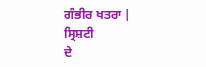ਗੰਭੀਰ ਖਤਰਾ |
ਸ੍ਰਿਸ਼ਟੀ
ਦੇ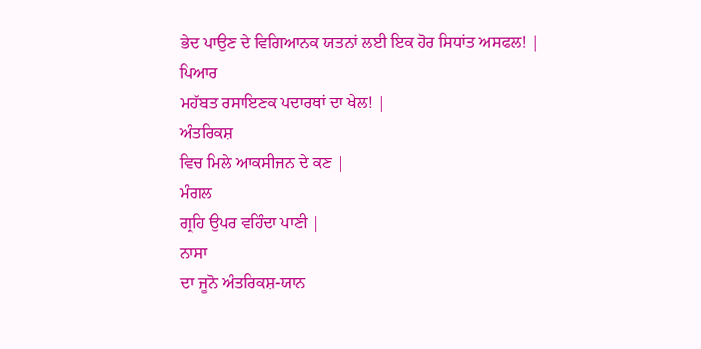ਭੇਦ ਪਾਉਣ ਦੇ ਵਿਗਿਆਨਕ ਯਤਨਾਂ ਲਈ ਇਕ ਹੋਰ ਸਿਧਾਂਤ ਅਸਫਲ! |
ਪਿਆਰ
ਮਹੱਬਤ ਰਸਾਇਣਕ ਪਦਾਰਥਾਂ ਦਾ ਖੇਲ! |
ਅੰਤਰਿਕਸ਼
ਵਿਚ ਮਿਲੇ ਆਕਸੀਜਨ ਦੇ ਕਣ |
ਮੰਗਲ
ਗ੍ਰਹਿ ਉਪਰ ਵਹਿੰਦਾ ਪਾਣੀ |
ਨਾਸਾ
ਦਾ ਜੂਨੋ ਅੰਤਰਿਕਸ਼-ਯਾਨ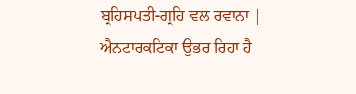ਬ੍ਰਹਿਸਪਤੀ-ਗ੍ਰਹਿ ਵਲ ਰਵਾਨਾ |
ਐਨਟਾਰਕਟਿਕਾ ਉਭਰ ਰਿਹਾ ਹੈ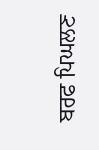ਬਰਫ ਪਿਘਲਣ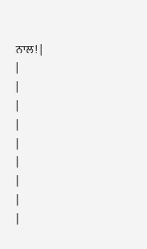ਨਾਲ! |
|
|
|
|
|
|
|
|
|